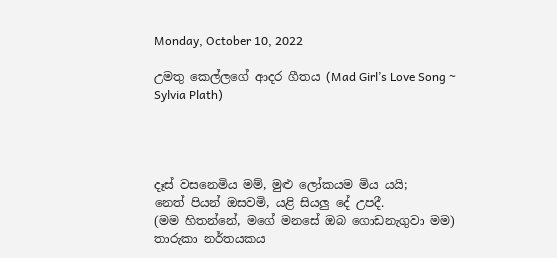Monday, October 10, 2022

උමතු කෙල්ලගේ ආදර ගීතය (Mad Girl’s Love Song ~ Sylvia Plath)




දෑස් වසනෙමිය මම්, මුළු ලෝකයම මිය යයි;
නෙත් පියන් ඔසවමි, යළි සියලු දේ උපදී.
(මම හිතන්නේ, මගේ මනසේ ඔබ ගොඩනැගුවා මම)
තාරුකා නර්තයකය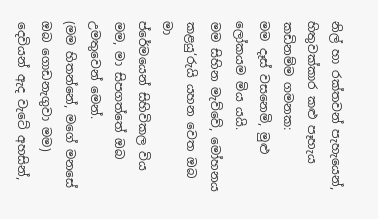නිල් හා රක්තවන් පැහැයෙන්,
හිතුවක්කාර කළු පෑහැය කඩිනම්ම ගමනක:
මම දෑස් වසනෙමි, මුළු ලෝකයම මිය යයි.
මම සිහින මැව්වේ, මෝහනය කළයු‘රුයි යහන වෙත ඔබ මා
ප්රේමයෙන් සිහිවිකල විය මම, මා සිපගත්තේ ඔබ උමතුවෙන් මෙන්.
(මම හිතන්නේ, මගේ මනසේ ඔබ ගොඩනැගුවා මම)
දෙවියන් ඇද වැටේ අහසින්,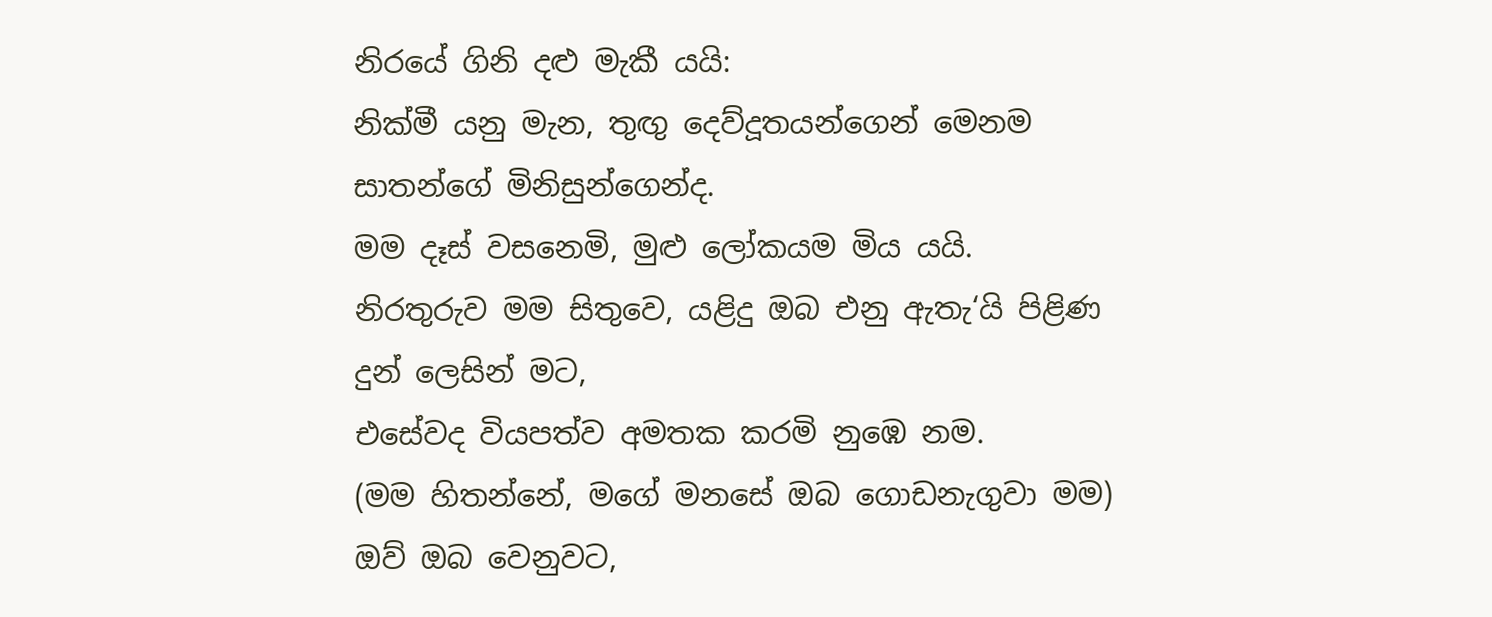නිරයේ ගිනි දළු මැකී යයි:
නික්මී යනු මැන, තුඟු දෙව්දූතයන්ගෙන් මෙනම සාතන්ගේ මිනිසුන්ගෙන්ද.
මම දෑස් වසනෙමි, මුළු ලෝකයම මිය යයි.
නිරතුරුව මම සිතුවෙ, යළිදු ඔබ එනු ඇතැ‘යි පිළිණ දුන් ලෙසින් මට,
එසේවද වියපත්ව අමතක කරමි නුඹෙ නම.
(මම හිතන්නේ, මගේ මනසේ ඔබ ගොඩනැගුවා මම)
ඔව් ඔබ වෙනුවට,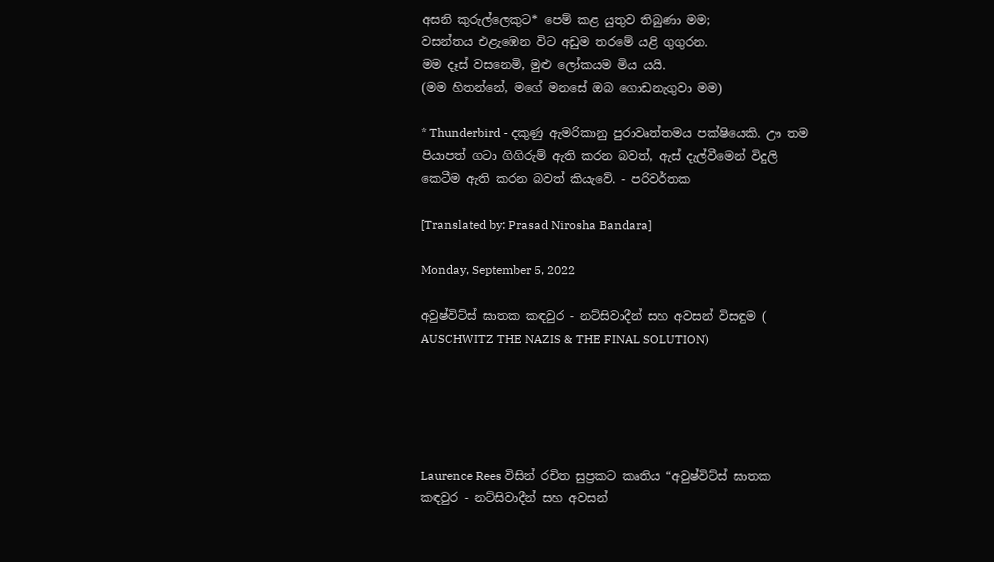අසනි කුරුල්ලෙකුට* පෙම් කළ යුතුව තිබුණා මම;
වසන්තය එළැඹෙන විට අඩුම තරමේ යළි ගුගුරන.
මම දෑස් වසනෙමි, මුළු ලෝකයම මිය යයි.
(මම හිතන්නේ, මගේ මනසේ ඔබ ගොඩනැගුවා මම)

* Thunderbird - දකුණු ඇමරිකානු පුරාවෘත්තමය පක්ෂියෙකි. ඌ තම පියාපත් ගටා ගිගිරුම් ඇති කරන බවත්, ඇස් දැල්වීමෙන් විදුලි කෙටීම ඇති කරන බවත් කියැවේ. - පරිවර්තක

[Translated by: Prasad Nirosha Bandara]

Monday, September 5, 2022

අවුෂ්විට්ස් ඝාතක කඳවුර - නට්සිවාදීන් සහ අවසන් විසඳුම ( AUSCHWITZ THE NAZIS & THE FINAL SOLUTION)





Laurence Rees විසින් රචිත සුප්‍රකට කෘතිය “අවුෂ්විට්ස් ඝාතක කඳවුර - නට්සිවාදීන් සහ අවසන්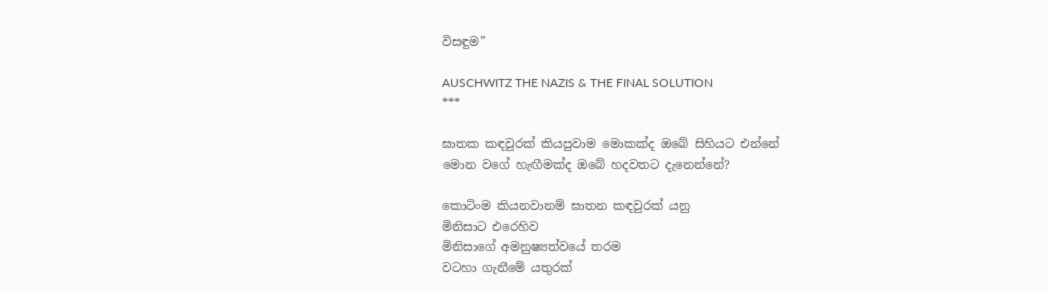විසඳුම”

AUSCHWITZ THE NAZIS & THE FINAL SOLUTION
***

ඝාතක කඳවුරක් කියපුවාම මොකක්ද ඔබේ සිහියට එන්නේ
මොන වගේ හැඟීමක්ද ඔබේ හදවතට දැනෙන්නේ?

කොටිංම කියනවානම් ඝාතන කඳවුරක් යනු
මිනිසාට එරෙහිව
මිනිසාගේ අමනුෂ්‍යත්වයේ තරම
වටහා ගැනීමේ යතුරක්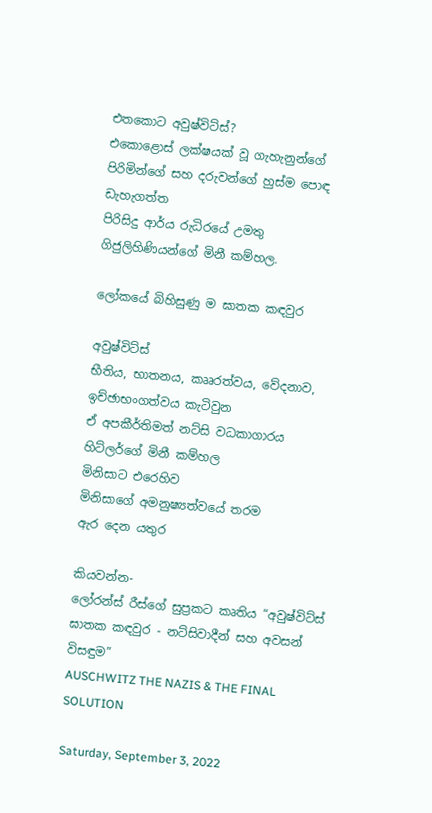එතකොට අවුෂ්විට්ස්?
එකොළොස් ලක්ෂයක් වූ ගැහැනුන්ගේ
පිරිමින්ගේ සහ දරුවන්ගේ හුස්ම පොඳ ඩැහැගත්ත
පිරිසිදු ආර්ය රුධිරයේ උමතු ගිජුලිහිණියන්ගේ මිනී කම්හල.

ලෝකයේ බිහිසුණු ම ඝාතක කඳවුර

අවුෂ්විට්ස්
භීතිය, භාතනය, කෲරත්වය, වේදනාව, ඉච්ඡාභංගත්වය කැටිවුන
ඒ අපකීර්තිමත් නට්සි වධකාගාරය
හිට්ලර්ගේ මිනී කම්හල
මිනිසාට එරෙහිව
මිනිසාගේ අමනුෂ්‍යත්වයේ තරම
ඇර දෙන යතුර

කියවන්න-
ලෝරන්ස් රීස්ගේ සුප්‍රකට කෘතිය “අවුෂ්විට්ස් ඝාතක කඳවුර - නට්සිවාදීන් සහ අවසන් විසඳුම”
AUSCHWITZ THE NAZIS & THE FINAL SOLUTION

Saturday, September 3, 2022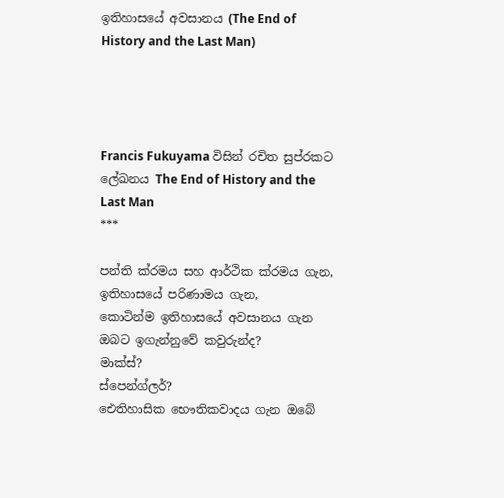ඉතිහාසයේ අවසානය (The End of History and the Last Man)




Francis Fukuyama විසින් රචිත සුප්රකට ලේඛනය The End of History and the Last Man
***

පන්ති ක්රමය සහ ආර්ථික ක්රමය ගැන,
ඉතිහාසයේ පරිණාමය ගැන,
කොටින්ම ඉතිහාසයේ අවසානය ගැන ඔබට ඉගැන්නුවේ කවුරුන්ද?
මාක්ස්?
ස්පෙන්ග්ලර්?
ඓතිහාසික භෞතිකවාදය ගැන ඔබේ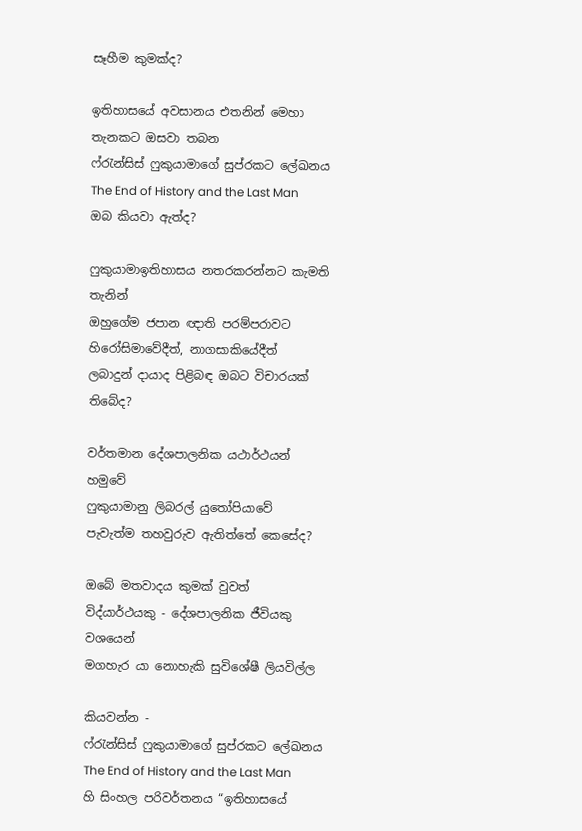සෑහීම කුමක්ද?

ඉතිහාසයේ අවසානය එතනින් මෙහා තැනකට ඔසවා තබන
ෆ්රැන්සිස් ෆුකුයාමාගේ සුප්රකට ලේඛනය
The End of History and the Last Man
ඔබ කියවා ඇත්ද?

ෆුකුයාමාඉතිහාසය නතරකරන්නට කැමති තැනින්
ඔහුගේම ජපාන ඥාති පරම්පරාවට
හිරෝසිමාවේදීත්, නාගසාකියේදීත්
ලබාදුන් දායාද පිළිබඳ ඔබට විචාරයක් තිබේද?

වර්තමාන දේශපාලනික යථාර්ථයන් හමුවේ
ෆුකුයාමානු ලිබරල් යුතෝපියාවේ
පැවැත්ම තහවුරුව ඇතිත්තේ කෙසේද?

ඔබේ මතවාදය කුමක් වුවත්
විද්යාර්ථයකු - දේශපාලනික ජීවියකු වශයෙන්
මගහැර යා නොහැකි සුවිශේෂී ලියවිල්ල

කියවන්න -
ෆ්රැන්සිස් ෆුකුයාමාගේ සුප්රකට ලේඛනය The End of History and the Last Man හි සිංහල පරිවර්තනය “ඉතිහාසයේ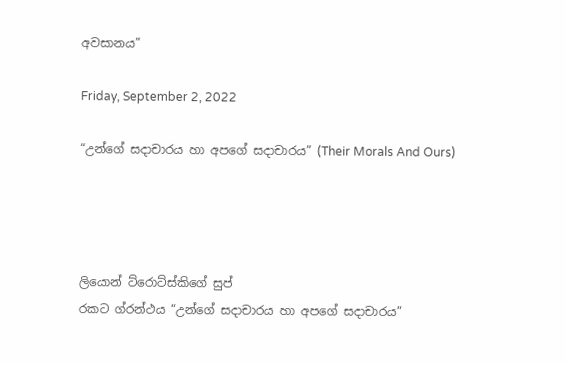අවසානය”

Friday, September 2, 2022

“උන්ගේ සදාචාරය හා අපගේ සදාචාරය” (Their Morals And Ours)




ලියොන් ට්රොට්ස්කිගේ සුප්
රකට ග්රන්ථය “උන්ගේ සදාචාරය හා අපගේ සදාචාරය”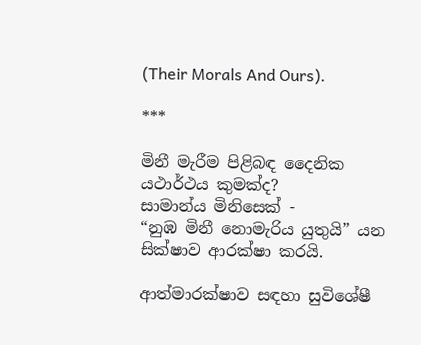(Their Morals And Ours).

***

මිනී මැරීම පිළිබඳ දෛනික යථාර්ථය කුමක්ද?
සාමාන්ය මිනිසෙක් -
“නුඹ මිනී නොමැරිය යුතුයි” යන සික්ෂාව ආරක්ෂා කරයි.

ආත්මාරක්ෂාව සඳහා සුවිශේෂී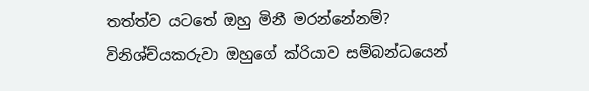තත්ත්ව යටතේ ඔහු මිනී මරන්නේනම්?
විනිශ්ච්යකරුවා ඔහුගේ ක්රියාව සම්බන්ධයෙන්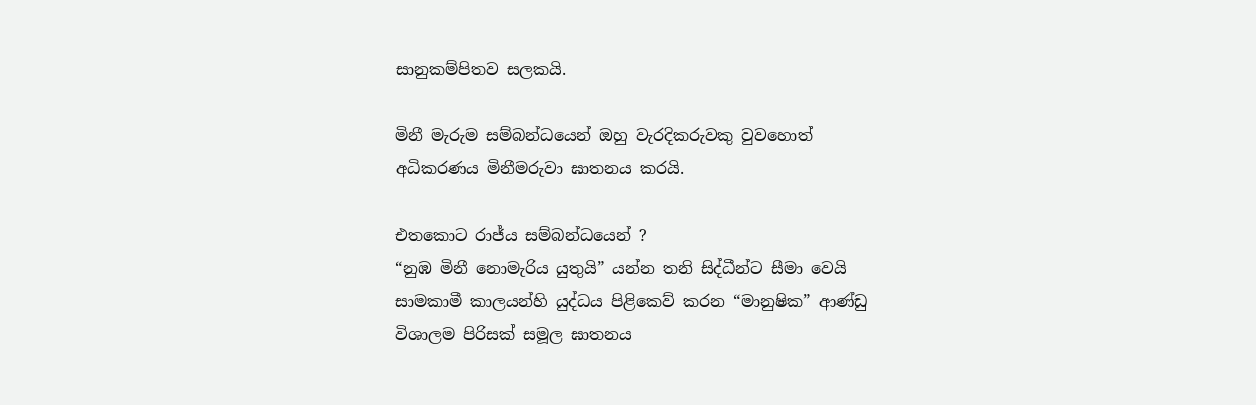සානුකම්පිතව සලකයි.

මිනී මැරුම සම්බන්ධයෙන් ඔහු වැරදිකරුවකු වුවහොත්
අධිකරණය මිනීමරුවා ඝාතනය කරයි.

එතකොට රාජ්ය සම්බන්ධයෙන් ?
“නුඹ මිනී නොමැරිය යුතුයි” යන්න තනි සිද්ධීන්ට සීමා වෙයි
සාමකාමී කාලයන්හි යුද්ධය පිළිකෙව් කරන “මානුෂික” ආණ්ඩු
විශාලම පිරිසක් සමූල ඝාතනය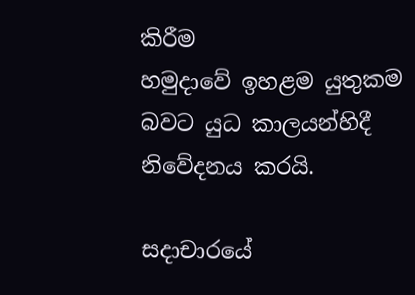කිරීම
හමුදාවේ ඉහළම යුතුකම බවට යුධ කාලයන්හිදී නිවේදනය කරයි.

සදාචාරයේ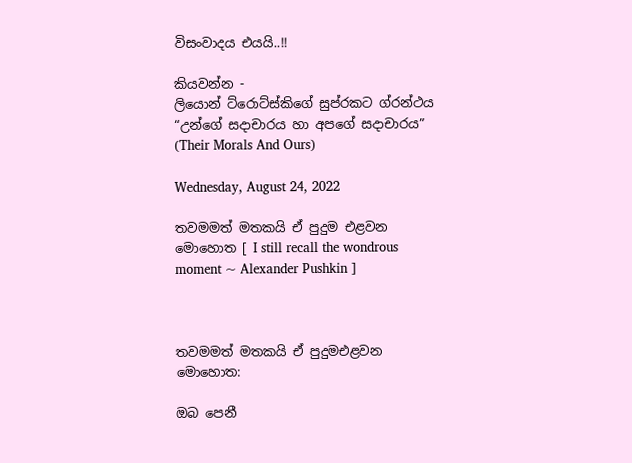විසංවාදය එයයි..!!

කියවන්න -
ලියොන් ට්රොට්ස්කිගේ සුප්රකට ග්රන්ථය “උන්ගේ සදාචාරය හා අපගේ සදාචාරය”
(Their Morals And Ours)

Wednesday, August 24, 2022

තවමමත් මතකයි ඒ පුදුම එළවන මොහොත [ I still recall the wondrous moment ~ Alexander Pushkin ]



තවමමත් මතකයි ඒ පුදුමඑළවන මොහොත:

ඔබ පෙනී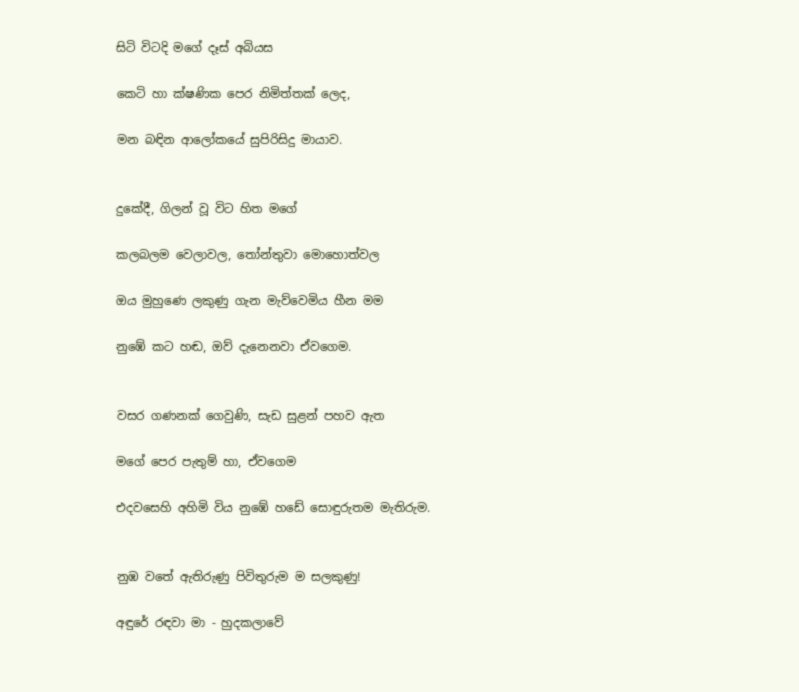සිටි විටදි මගේ දෑස් අබියස

කෙටි හා ක්ෂණික පෙර නිමිත්තක් ලෙද,

මන බඳින ආලෝකයේ සුපිරිසිදු මායාව.


දුකේදී, ගිලන් වූ විට හිත මගේ

කලබලම වෙලාවල, තෝන්තුවා මොහොත්වල

ඔය මුහුණෙ ලකුණු ගැන මැව්වෙමිය හීන මම

නුඹේ කට හඬ, ඔව් දැනෙනවා ඒවගෙම.


වසර ගණනක් ගෙවුණි, සැඩ සුළන් පහව ඇත

මගේ පෙර පැතුම් හා, ඒවගෙම

එදවසෙහි අහිමි විය නුඹේ හඩේ සොඳුරුතම මැතිරුම.


නුඹ වතේ ඇතිරුණු පිවිතුරුම ම සලකුණු!

අඳුරේ රඳවා මා - හුදකලාවේ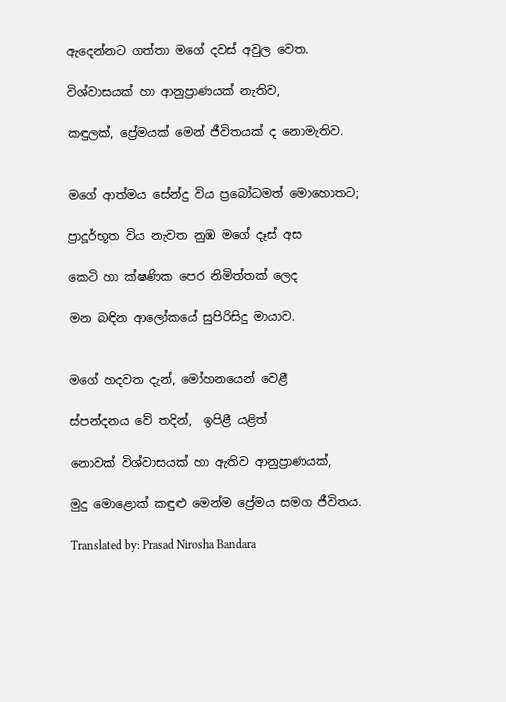ඇදෙන්නට ගත්තා මගේ දවස් අවුල වෙත.

විශ්වාසයක් හා ආනුප්‍රාණයක් නැතිව,

කඳුලක්, ප්‍රේමයක් මෙන් ජීවිතයක් ද නොමැතිව.


මගේ ආත්මය සේන්දු විය ප්‍රබෝධමත් මොහොතට;

ප්‍රාදූර්භූත විය නැවත නුඹ මගේ දෑස් අස

කෙටි හා ක්ෂණික පෙර නිමිත්තක් ලෙද

මන බඳින ආලෝකයේ සුපිරිසිදු මායාව.


මගේ හදවත දැන්, මෝහනයෙන් වෙළී

ස්පන්දනය වේ තදින්,  ඉපිළී යළිත්

නොවක් විශ්වාසයක් හා ඇතිව ආනුප්‍රාණයක්,

මුදු මොළොක් කඳුළු මෙන්ම ප්‍රේමය සමග ජීවිතය.

Translated by: Prasad Nirosha Bandara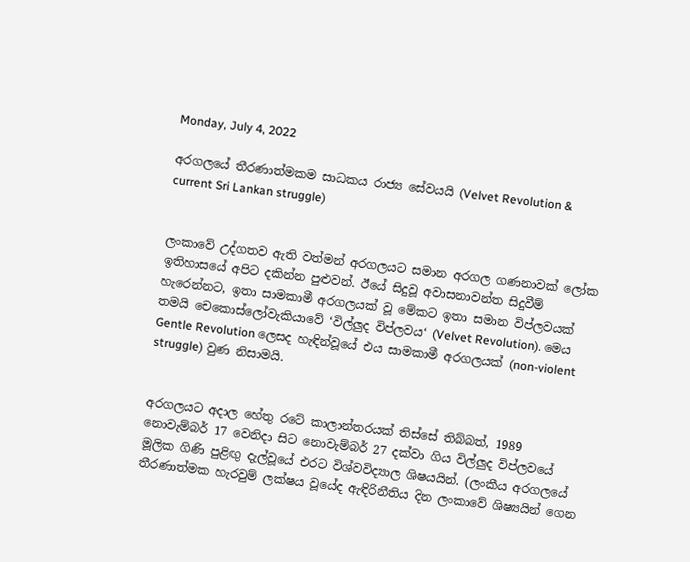Monday, July 4, 2022

අරගලයේ තීරණාත්මකම සාධකය රාජ්‍ය සේවයයි (Velvet Revolution & current Sri Lankan struggle)


ලංකාවේ උද්ගතව ඇති වත්මන් අරගලයට සමාන අරගල ගණනාවක් ලෝක ඉතිහාසයේ අපිට දකින්න පුළුවන්. ඊයේ සිදුවූ අවාසනාවන්ත සිදුවීම් හැරෙන්නට, ඉතා සාමකාමී අරගලයක් වූ මේකට ඉතා සමාන විප්ලවයක් තමයි චෙකොස්ලෝවැකියාවේ ‘විල්ලුද විප්ලවය‘ (Velvet Revolution). මෙය Gentle Revolution ලෙසද හැඳින්වූයේ එය සාමකාමී අරගලයක් (non-violent struggle) වුණ නිසාමයි.


අරගලයට අදාල හේතු රටේ කාලාන්තරයක් තිස්සේ තිබ්බත්, 1989 නොවැම්බර් 17 වෙනිදා සිට නොවැම්බර් 27 දක්වා ගිය විල්ලුද විප්ලවයේ මූලික ගිණි පුළිඟු දැල්වූයේ එරට විශ්වවිද්‍යාල ශිෂයයින්. (ලංකීය අරගලයේ තීරණාත්මක හැරවුම් ලක්ෂය වූයේද ඇඳිරිනීතිය දින ලංකාවේ ශිෂ්‍යයින් ගෙන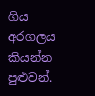ගිය අරගලය කියන්න පුළුවන්.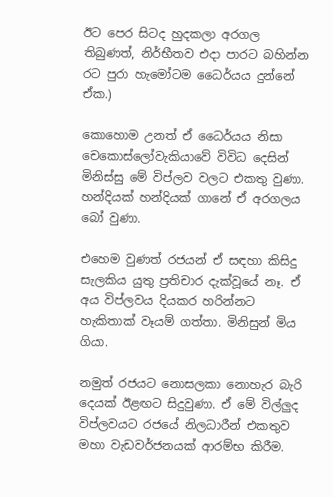ඊට පෙර සිටද හුදකලා අරගල තිබුණත්, නිර්භීතව එදා පාරට බහින්න රට පුරා හැමෝටම ධෛර්යය දුන්නේ ඒක.)

කොහොම උනත් ඒ ධෛර්යය නිසා  චෙකොස්ලෝවැකියාවේ විවිධ දෙසින් මිනිස්සු මේ විප්ලව වලට එකතු වුණා. හන්දියක් හන්දියක් ගානේ ඒ අරගලය බෝ වුණා.

එහෙම වුණත් රජයන් ඒ සඳහා කිසිදු සැලකිය යුතු ප්‍රතිචාර දැක්වූයේ නෑ. ඒ අය විප්ලවය දියකර හරින්නට හැකිතාක් වෑයම් ගත්තා. මිනිසුන් මිය ගියා.

නමුත් රජයට නොසලකා නොහැර බැරි දෙයක් ඊළඟට සිදුවුණා. ඒ මේ විල්ලුද විප්ලවයට රජයේ නිලධාරීන් එකතුව මහා වැඩවර්ජනයක් ආරම්භ කිරීම.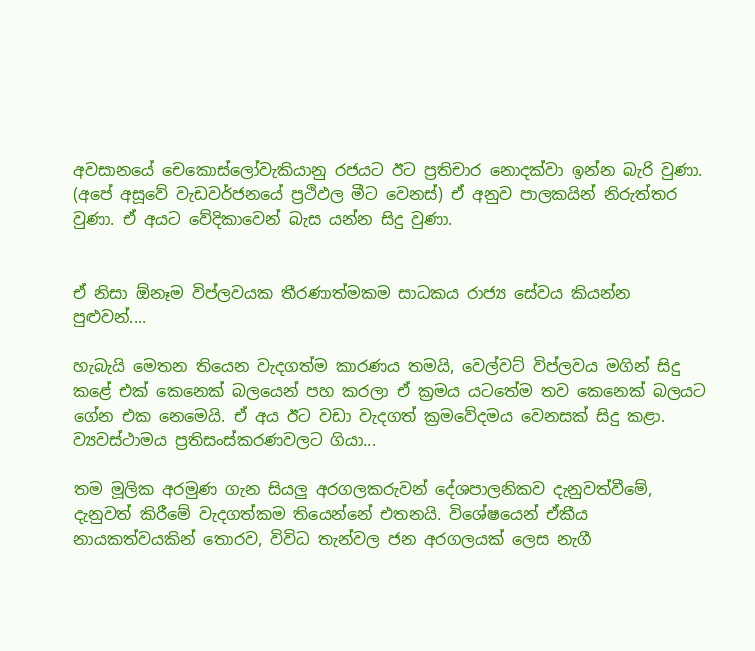අවසානයේ චෙකොස්ලෝවැකියානු රජයට ඊට ප්‍රතිචාර නොදක්වා ඉන්න බැරි වුණා. (අපේ අසූවේ වැඩවර්ජනයේ ප්‍රථිඵල මීට වෙනස්) ඒ අනුව පාලකයින් නිරුත්තර වුණා. ඒ අයට වේදිකාවෙන් බැස යන්න සිදු වුණා.


ඒ නිසා ඕනෑම විප්ලවයක තීරණාත්මකම සාධකය රාජ්‍ය සේවය කියන්න පුළුවන්....

හැබැයි මෙතන තියෙන වැදගත්ම කාරණය තමයි, වෙල්වට් විප්ලවය මගින් සිදු කළේ එක් කෙනෙක් බලයෙන් පහ කරලා ඒ ක්‍රමය යටතේම තව කෙනෙක් බලයට ගේන එක නෙමෙයි. ඒ අය ඊට වඩා වැදගත් ක්‍රමවේදමය වෙනසක් සිදු කළා. ව්‍යවස්ථාමය ප්‍රතිසංස්කරණවලට ගියා...

තම මූලික අරමුණ ගැන සියලු අරගලකරුවන් දේශපාලනිකව දැනුවත්වීමේ, දැනුවත් කිරීමේ වැදගත්කම තියෙන්නේ එතනයි. විශේෂයෙන් ඒකීය නායකත්වයකින් තොරව, විවිධ තැන්වල ජන අරගලයක් ලෙස නැගී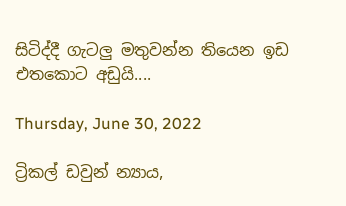සිටිද්දී ගැටලු මතුවන්න තියෙන ඉඩ එතකොට අඩුයි....

Thursday, June 30, 2022

ට්‍රිකල් ඩවුන් න්‍යාය,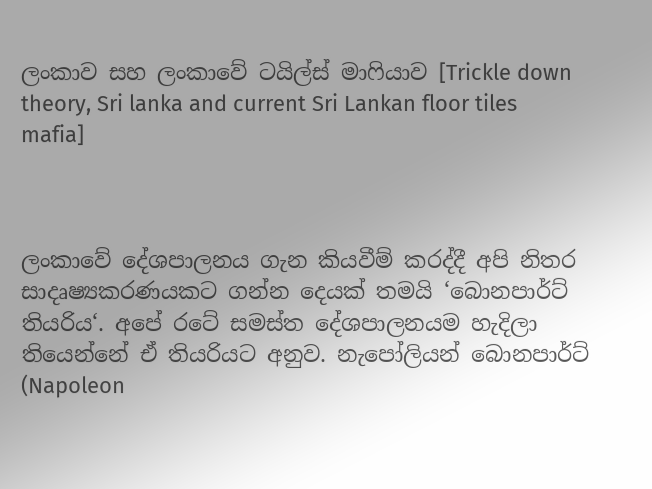ලංකාව සහ ලංකාවේ ටයිල්ස් මාෆියාව [Trickle down theory, Sri lanka and current Sri Lankan floor tiles mafia]



ලංකාවේ දේශපාලනය ගැන කියවීම් කරද්දී අපි නිතර සාදෘෂ්‍යකරණයකට ගන්න දෙයක් තමයි ‘බොනපාර්ට් තියරිය‘. අපේ රටේ සමස්ත දේශපාලනයම හැදිලා තියෙන්නේ ඒ තියරියට අනුව. නැපෝලියන් බොනපාර්ට් (Napoleon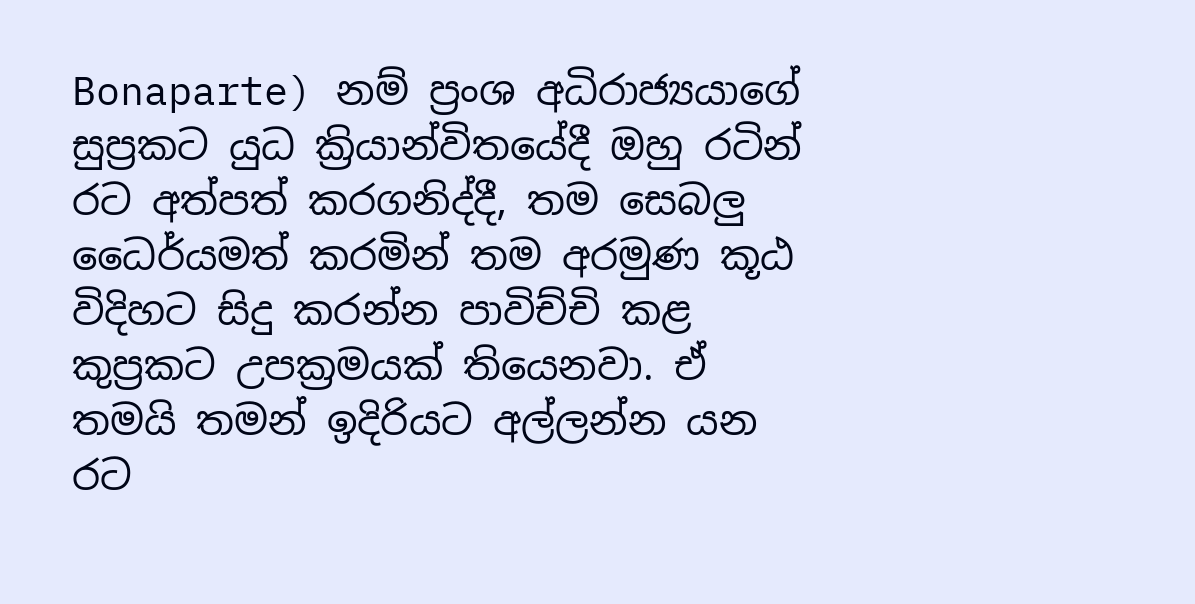Bonaparte) නම් ප්‍රංශ අධිරාජ්‍යයාගේ සුප්‍රකට යුධ ක්‍රියාන්විතයේදී ඔහු රටින් රට අත්පත් කරගනිද්දී, තම සෙබලු ධෛර්යමත් කරමින් තම අරමුණ කූඨ විදිහට සිදු කරන්න පාවිච්චි කළ කුප්‍රකට උපක්‍රමයක් තියෙනවා. ඒ තමයි තමන් ඉදිරියට අල්ලන්න යන රට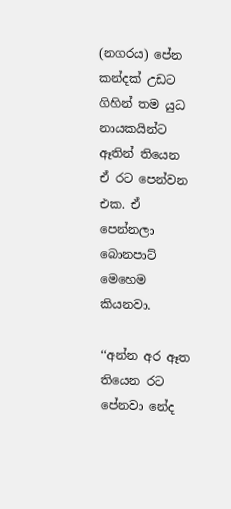(නගරය) පේන කන්දක් උඩට ගිහින් තම යුධ නායකයින්ට ඈතින් තියෙන ඒ රට පෙන්වන එක. ඒ පෙන්නලා බොනපාට් මෙහෙම කියනවා.

‘‘අන්න අර ඈත තියෙන රට පේනවා නේද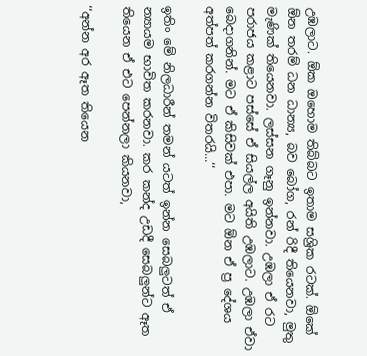උඹලාට. ඕක ඔහොම තිබ්බට ඉතාම සශ්‍රික රටක්. ඕකේ ඕන තරම් ධන ධාන්‍ය, බව බෝග, රන් රිදී තියෙනවා, මුතු මැණික් තියෙනවා. ලස්සන ගෑනු ඉන්නවා. උඹලා ඒ රට පරාජය කළාට පස්සේ ඒ සියල්ල අයිති උඹලාට. උඹලා ඒවා බෙදාගනින්. මට ඒ කිසිවක් එපා. මට ඕන ඒ ප්‍ර දේශය අත්පත් කරගන්න විතරයි...‘‘

ඉතිං මේ නිලධාරීන් තමන් යටත් ඉන්න සෙබලුටත් ඒ න්‍යායම භාවිත කරනවා. කර කන්ද උඩදී සෙබලුන්ට ඈත තියෙන ඒ එට පෙන්නලා කියනවා,

‘‘අන්න අර ඈත තියෙන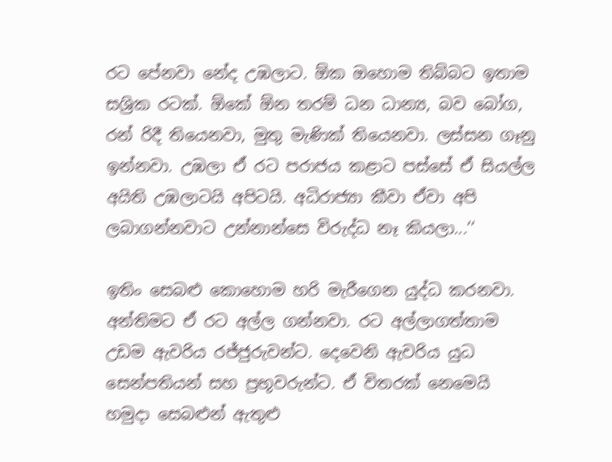රට පේනවා නේද උඹලාට. ඕක ඔහොම තිබ්බට ඉතාම සශ්‍රික රටක්. ඕකේ ඕන තරම් ධන ධාන්‍ය, බව බෝග, රන් රිදී තියෙනවා, මුතු මැණික් තියෙනවා. ලස්සන ගෑනු ඉන්නවා. උඹලා ඒ රට පරාජය කළාට පස්සේ ඒ සියල්ල අයිති උඹලාටයි අපිටයි. අධිරාජ්‍යා කීවා ඒවා අපි ලබාගන්නවාට උන්නාන්සෙ විරුද්ධ නෑ කියලා...‘‘

ඉතිං සෙබළු කොහොම හරි මැරීගෙන යුද්ධ කරනවා. අන්තිමට ඒ රට අල්ල ගන්නවා. රට අල්ලාගත්තාම උඩම ඇවරිය රජ්ජුරුවන්ට. දෙවෙනි ඇවරිය යුධ සෙන්පතියන් සහ ප්‍රභූවරුන්ට. ඒ විතරක් නෙමෙයි හමුදා සෙබළුන් ඇතුළු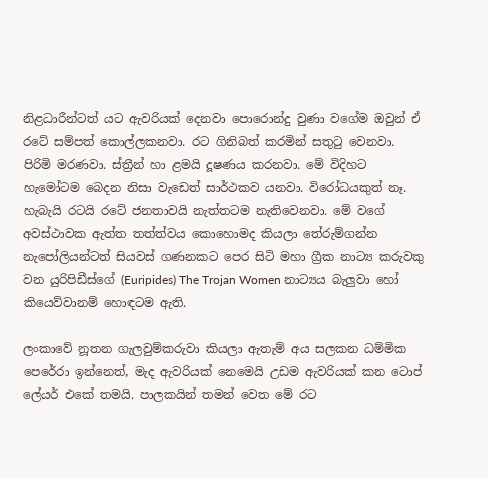නිළධාරීන්ටත් යට ඇවරියක් දෙනවා පොරොන්දු වුණා වගේම ඔවුන් ඒ රටේ සම්පත් කොල්ලකනවා. රට ගිනිබත් කරමින් සතුටු වෙනවා. පිරිමි මරණවා. ස්ත්‍රීන් හා ළමයි දූෂණය කරනවා. මේ විදිහට හැමෝටම බෙදන නිසා වැඩෙත් සාර්ථකව යනවා. විරෝධයකුත් නෑ. හැබැයි රටයි රටේ ජනතාවයි නැත්තටම නැතිවෙනවා. මේ වගේ අවස්ථාවක ඇත්ත තත්ත්වය කොහොමද කියලා තේරුම්ගන්න නැපෝලියන්ටත් සියවස් ගණනකට පෙර සිටි මහා ග්‍රීක නාට්‍ය කරුවකු වන යුරිපිඩීස්ගේ (Euripides) The Trojan Women නාට්‍යය බැලුවා හෝ කියෙව්වානම් හොඳටම ඇති.

ලංකාවේ නූතන ගැලවුම්කරුවා කියලා ඇතැම් අය සලකන ධම්මික පෙරේරා ඉන්නෙත්, මැද ඇවරියක් නෙමෙයි උඩම ඇවරියක් කන ටොප් ලේයර් එකේ තමයි. පාලකයින් තමන් වෙත මේ රට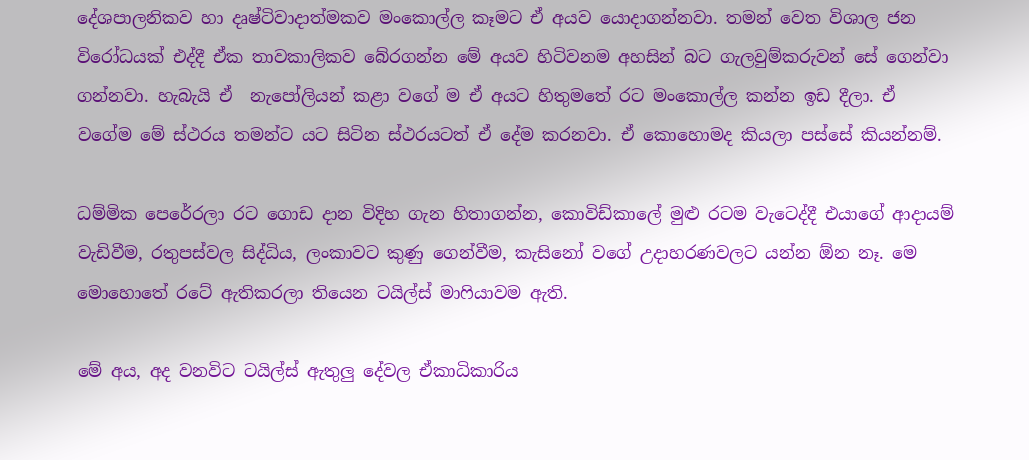දේශපාලනිකව හා දෘෂ්ටිවාදාත්මකව මංකොල්ල කෑමට ඒ අයව යොදාගන්නවා. තමන් වෙත විශාල ජන විරෝධයක් එද්දී ඒක තාවකාලිකව බේරගන්න මේ අයව හිටිවනම අහසින් බට ගැලවුම්කරුවන් සේ ගෙන්වා ගන්නවා. හැබැයි ඒ  නැපෝලියන් කළා වගේ ම ඒ අයට හිතුමතේ රට මංකොල්ල කන්න ඉඩ දීලා. ඒ වගේම මේ ස්ථරය තමන්ට යට සිටින ස්ථරයටත් ඒ දේම කරනවා. ඒ කොහොමද කියලා පස්සේ කියන්නම්.

ධම්මික පෙරේරලා රට ගොඩ දාන විදිහ ගැන හිතාගන්න, කොවිඩ්කාලේ මුළු රටම වැටෙද්දී එයාගේ ආදායම් වැඩිවීම, රතුපස්වල සිද්ධිය, ලංකාවට කුණු ගෙන්වීම, කැසිනෝ වගේ උදාහරණවලට යන්න ඕන නෑ. මෙ මොහොතේ රටේ ඇතිකරලා තියෙන ටයිල්ස් මාෆියාවම ඇති.

මේ අය, අද වනවිට ටයිල්ස් ඇතුලු දේවල ඒකාධිකාරිය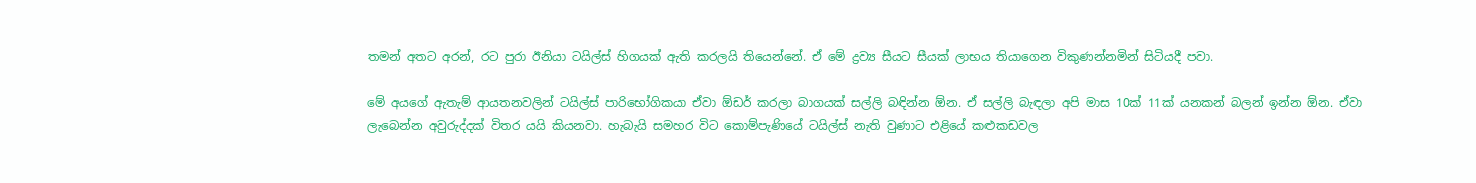තමන් අතට අරන්, රට පුරා ඊනියා ටයිල්ස් හිගයක් ඇති කරලයි තියෙන්නේ. ඒ මේ ද්‍රව්‍ය සීයට සීයක් ලාභය තියාගෙන විකුණන්නමින් සිටියදී පවා.

මේ අයගේ ඇතැම් ආයතනවලින් ටයිල්ස් පාරිභෝගිකයා ඒවා ඕඩර් කරලා බාගයක් සල්ලි බඳින්න ඕන. ඒ සල්ලි බැඳලා අපි මාස 10ක් 11ක් යනකන් බලන් ඉන්න ඕන. ඒවා ලැබෙන්න අවුරුද්දක් විතර යයි කියනවා. හැබැයි සමහර විට කොම්පැණියේ ටයිල්ස් නැති වුණාට එළියේ කළුකඩවල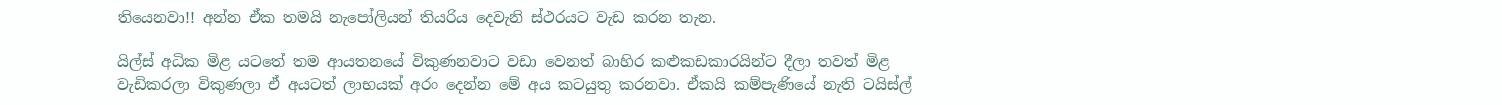තියෙනවා!! අන්න ඒක තමයි නැපෝලියන් තියරිය දෙවැනි ස්ථරයට වැඩ කරන තැන.

යිල්ස් අධික මිළ යටතේ තම ආයතනයේ විකුණනවාට වඩා වෙනත් බාහිර කළුකඩකාරයින්ට දීලා තවත් මිළ වැඩිකරලා විකුණලා ඒ අයටත් ලාභයක් අරං දෙන්න මේ අය කටයුතු කරනවා. ඒකයි කම්පැණියේ නැති ටයිස්ල්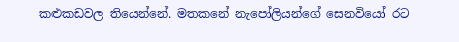කළුකඩවල තියෙන්නේ. මතකනේ නැපෝලියන්ගේ සෙනවියෝ රට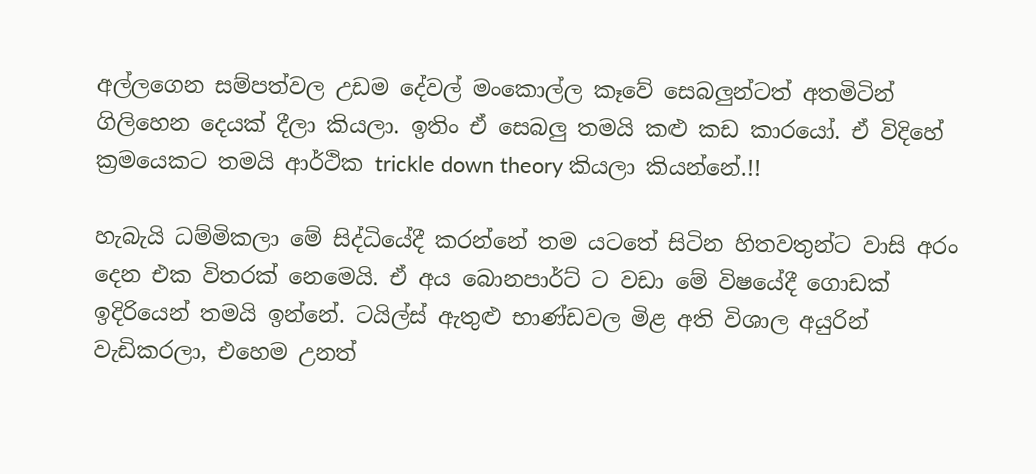අල්ලගෙන සම්පත්වල උඩම දේවල් මංකොල්ල කෑවේ සෙබලුන්ටත් අතමිටින් ගිලිහෙන දෙයක් දීලා කියලා. ඉතිං ඒ සෙබලු තමයි කළු කඩ කාරයෝ. ඒ විදිහේ ක්‍රමයෙකට තමයි ආර්ථික trickle down theory කියලා කියන්නේ.!!

හැබැයි ධම්මිකලා මේ සිද්ධියේදී කරන්නේ තම යටතේ සිටින හිතවතුන්ට වාසි අරං දෙන එක විතරක් නෙමෙයි. ඒ අය බොනපාර්ට් ට වඩා මේ විෂයේදී ගොඩක් ඉදිරියෙන් තමයි ඉන්නේ. ටයිල්ස් ඇතුළු භාණ්ඩවල මිළ අති විශාල අයුරින් වැඩිකරලා, එහෙම උනත්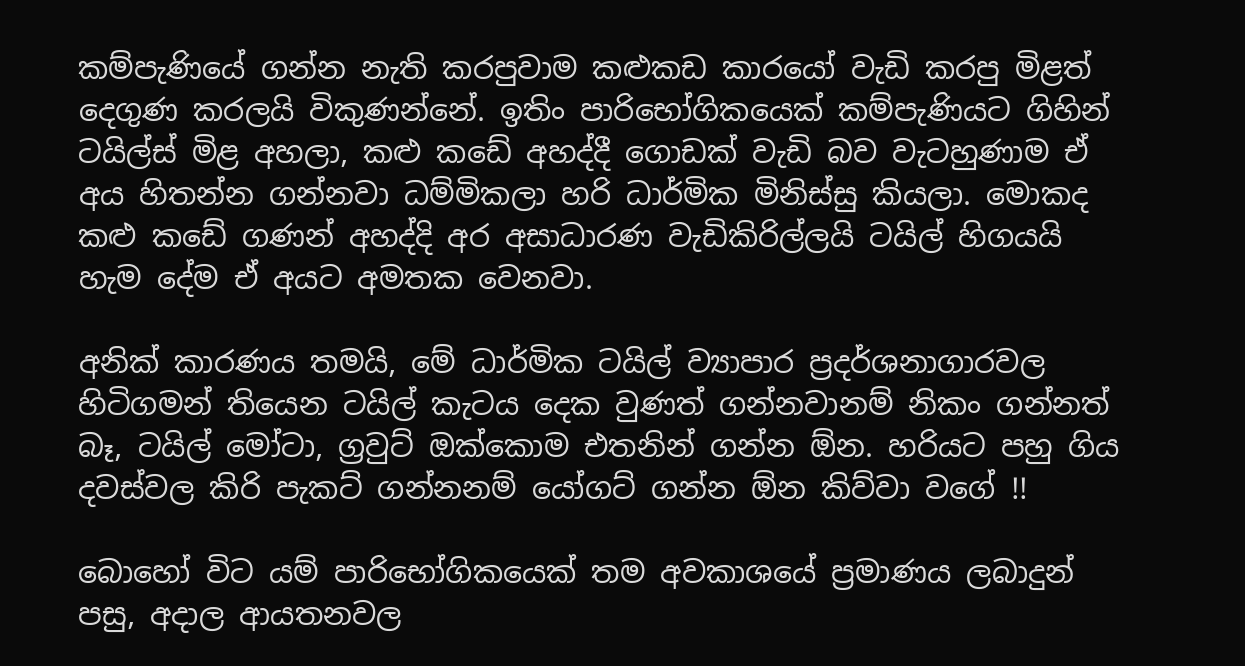කම්පැණියේ ගන්න නැති කරපුවාම කළුකඩ කාරයෝ වැඩි කරපු මිළත් දෙගුණ කරලයි විකුණන්නේ. ඉතිං පාරිභෝගිකයෙක් කම්පැණියට ගිහින් ටයිල්ස් මිළ අහලා, කළු කඩේ අහද්දී ගොඩක් වැඩි බව වැටහුණාම ඒ අය හිතන්න ගන්නවා ධම්මිකලා හරි ධාර්මික මිනිස්සු කියලා. මොකද කළු කඩේ ගණන් අහද්දි අර අසාධාරණ වැඩිකිරිල්ලයි ටයිල් හිගයයි හැම දේම ඒ අයට අමතක වෙනවා.

අනික් කාරණය තමයි, මේ ධාර්මික ටයිල් ව්‍යාපාර ප්‍රදර්ශනාගාරවල හිටිගමන් තියෙන ටයිල් කැටය දෙක වුණත් ගන්නවානම් නිකං ගන්නත් බෑ, ටයිල් මෝටා, ග්‍රවුට් ඔක්කොම එතනින් ගන්න ඕන. හරියට පහු ගිය දවස්වල කිරි පැකට් ගන්නනම් යෝගට් ගන්න ඕන කිව්වා වගේ !!

බොහෝ විට යම් පාරිභෝගිකයෙක් තම අවකාශයේ ප්‍රමාණය ලබාදුන් පසු, අදාල ආයතනවල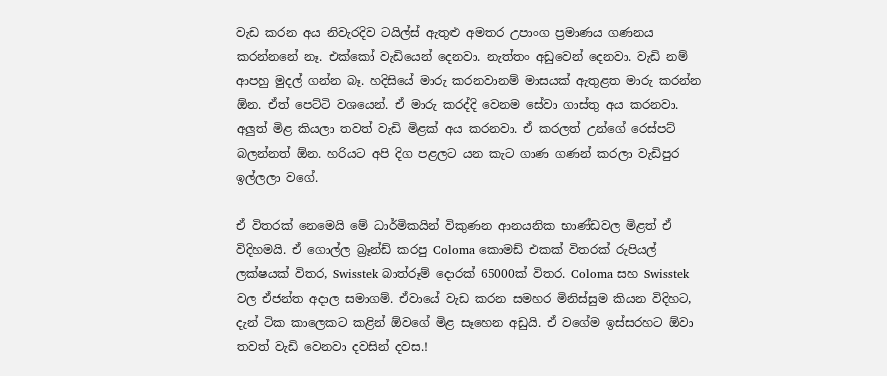වැඩ කරන අය නිවැරදිව ටයිල්ස් ඇතුළු අමතර උපාංග ප්‍රමාණය ගණනය කරන්නනේ නෑ. එක්කෝ වැඩියෙන් දෙනවා. නැත්තං අඩුවෙන් දෙනවා. වැඩි නම් ආපහු මුදල් ගන්න බෑ. හදිසියේ මාරු කරනවානම් මාසයක් ඇතුළත මාරු කරන්න ඕන. ඒත් පෙට්ටි වශයෙන්. ඒ මාරු කරද්දි වෙනම සේවා ගාස්තු අය කරනවා. අලුත් මිළ කියලා තවත් වැඩි මිළක් අය කරනවා. ඒ කරලත් උන්ගේ රෙස්පට් බලන්නත් ඕන. හරියට අපි දිග පළලට යන කැට ගාණ ගණන් කරලා වැඩිපුර ඉල්ලලා වගේ.

ඒ විතරක් නෙමෙයි මේ ධාර්මිකයින් විකුණන ආනයනික භාණ්ඩවල මිළත් ඒ විදිහමයි. ඒ ගොල්ල බ්‍රෑන්ඩ් කරපු Coloma කොමඩ් එකක් විතරක් රුපියල් ලක්ෂයක් විතර, Swisstek බාත්රූම් දොරක් 65000ක් විතර. Coloma සහ Swisstek වල ඒජන්ත අදාල සමාගම්. ඒවායේ වැඩ කරන සමහර මිනිස්සුම කියන විදිහට, දැන් ටික කාලෙකට කළින් ඕවගේ මිළ සෑහෙන අඩුයි. ඒ වගේම ඉස්සරහට ඕවා තවත් වැඩි වෙනවා දවසින් දවස.!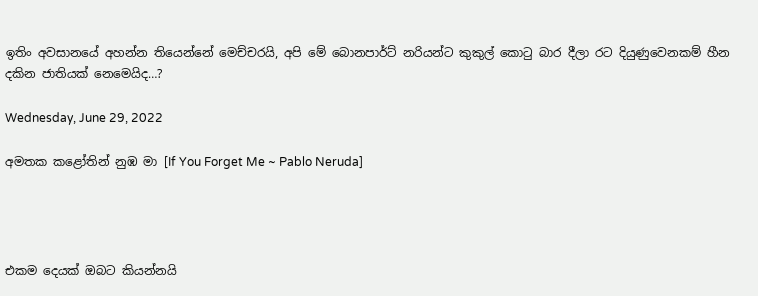ඉතිං අවසානයේ අහන්න තියෙන්නේ මෙච්චරයි, අපි මේ බොනපාර්ට් නරියන්ට කුකුල් කොටු බාර දීලා රට දියුණුවෙනකම් හීන දකින ජාතියක් නෙමෙයිද…?

Wednesday, June 29, 2022

අමතක කළෝතින් නුඹ මා [If You Forget Me ~ Pablo Neruda]




එකම දෙයක් ඔබට කියන්නයි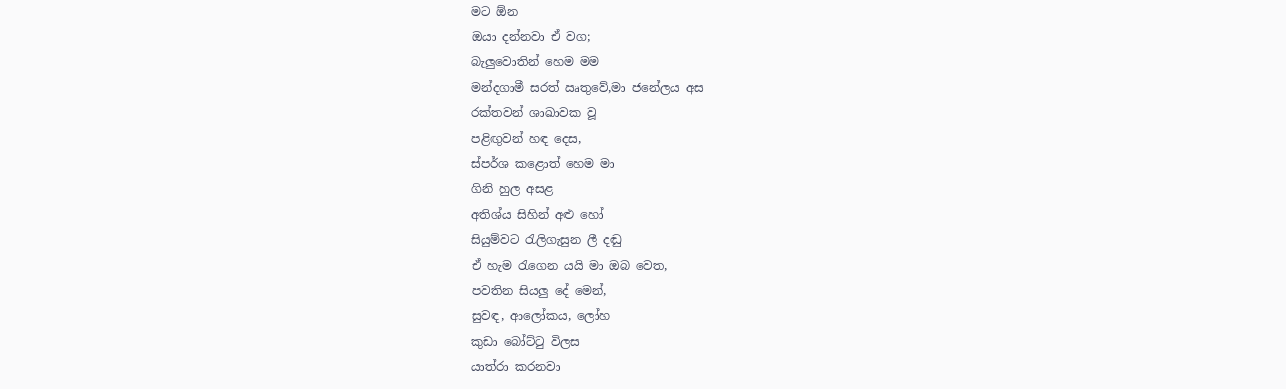මට ඕන
ඔයා දන්නවා ඒ වග;
බැලුවොතින් හෙම මම
මන්දගාමී සරත් ඍතුවේ,මා ජනේලය අස
රක්තවන් ශාඛාවක වූ
පළිඟුවන් හඳ දෙස,
ස්පර්ශ කළොත් හෙම මා
ගිනි හුල අසළ
අතිශ්ය සිහින් අළු හෝ
සියුම්වට රැලිගැසුන ලී දඬු
ඒ හැම රැගෙන යයි මා ඔබ වෙත,
පවතින සියලු දේ මෙන්,
සුවඳ, ආලෝකය, ලෝහ
කුඩා බෝට්ටු විලස
යාත්රා කරනවා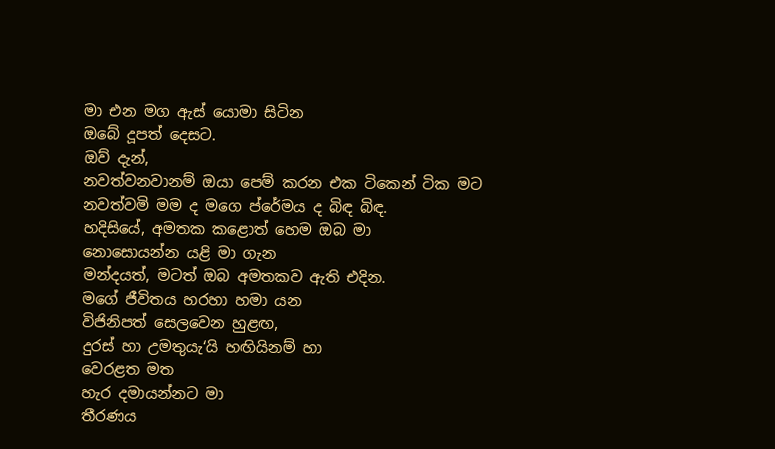මා එන මග ඇස් යොමා සිටින
ඔබේ දූපත් දෙසට.
ඔව් දැන්,
නවත්වනවානම් ඔයා පෙම් කරන එක ටිකෙන් ටික මට
නවත්වමි මම ද මගෙ ප්රේමය ද බිඳ බිඳ.
හදිසියේ, අමතක කළොත් හෙම ඔබ මා
නොසොයන්න යළි මා ගැන
මන්දයත්, මටත් ඔබ අමතකව ඇති එදින.
මගේ ජීවිතය හරහා හමා යන
විජිනිපත් සෙලවෙන හුළඟ,
දුරස් හා උමතුයැ‘යි හඟියිනම් හා
වෙරළත මත
හැර දමායන්නට මා
තීරණය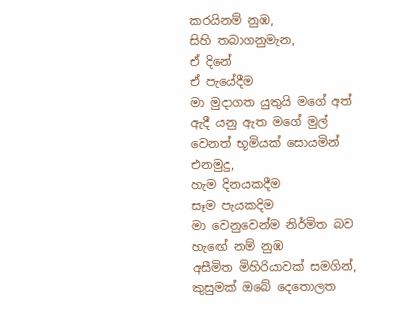කරයිනම් නුඹ,
සිහි තබාගනුමැන,
ඒ දිනේ
ඒ පැයේදීම
මා මුදාගත යුතුයි මගේ අත්
ඇදී යනු ඇත මගේ මුල්
වෙනත් භූමියක් සොයමින්
එනමුදු,
හැම දිනයකදීම
සෑම පැයකදිම
මා වෙනුවෙන්ම නිර්මිත බව හැඟේ නම් නුඹ
අසීමිත මිහිරියාවක් සමගින්,
කුසුමක් ඔබේ දෙතොලත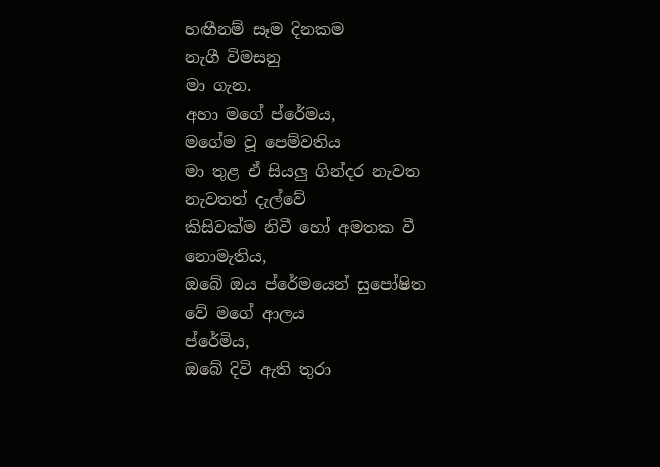හඟීනම් සෑම දිනකම
නැගී විමසනු
මා ගැන.
අහා මගේ ප්රේමය,
මගේම වූ පෙම්වතිය
මා තුළ ඒ සියලු ගින්දර නැවත නැවතත් දැල්වේ
කිසිවක්ම නිවී හෝ අමතක වී නොමැතිය,
ඔබේ ඔය ප්රේමයෙන් සුපෝෂිත වේ මගේ ආලය
ප්රේමිය,
ඔබේ දිවි ඇති තුරා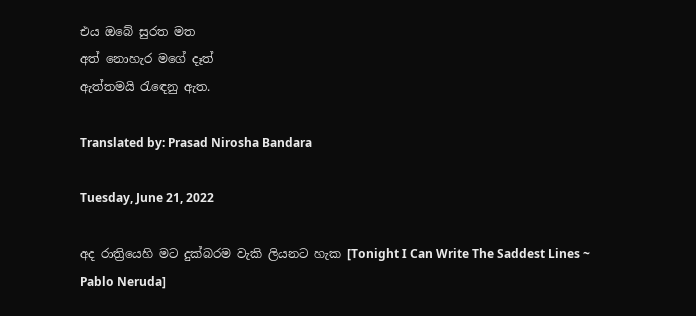එය ඔබේ සුරත මත
අත් නොහැර මගේ දෑත්
ඇත්තමයි රැඳෙනු ඇත.

Translated by: Prasad Nirosha Bandara

Tuesday, June 21, 2022

අද රාත්‍රියෙහි මට දුක්බරම වැකි ලියනට හැක [Tonight I Can Write The Saddest Lines ~ Pablo Neruda]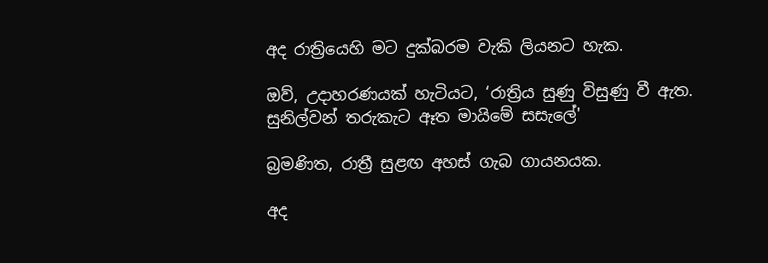අද රාත්‍රියෙහි මට දුක්බරම වැකි ලියනට හැක.

ඔව්, උදාහරණයක් හැටියට, ‘රාත්‍රිය සුණු විසුණු වී ඇත.
සුනිල්වන් තරුකැට ඈත මායිමේ සසැලේ'

බ්‍රමණිත, රාත්‍රී සුළඟ අහස් ගැබ ගායනයක.

අද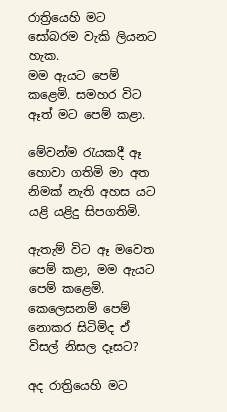රාත්‍රියෙහි මට සෝබරම වැකි ලියනට හැක.
මම ඇයට පෙම් කළෙමි. සමහර විට ඈත් මට පෙම් කළා.

මේවන්ම රැයකදී ඈ හොවා ගතිමි මා අත
නිමක් නැති අහස යට යළි යළිදු සිපගතිමි.

ඇතැම් විට ඈ මවෙත පෙම් කළා, මම ඇයට පෙම් කළෙමි.
කෙලෙසනම් පෙම් නොකර සිටිමිද ඒ විසල් නිසල දෑසට?

අද රාත්‍රියෙහි මට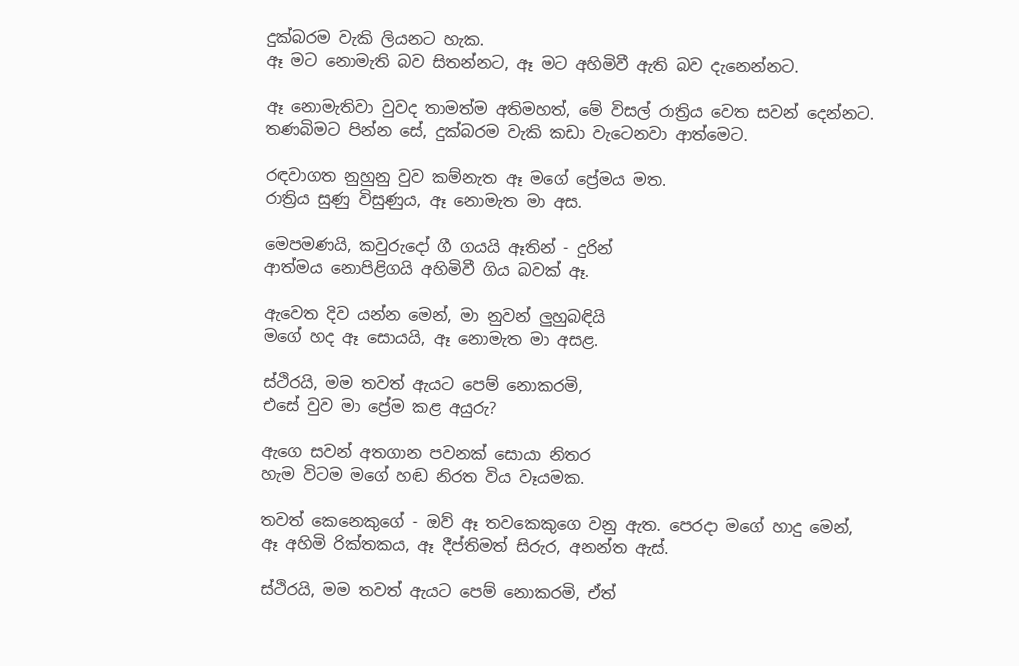දුක්බරම වැකි ලියනට හැක.
ඈ මට නොමැති බව සිතන්නට, ඈ මට අහිමිවී ඇති බව දැනෙන්නට.

ඈ නොමැතිවා වුවද තාමත්ම අතිමහත්, මේ විසල් රාත්‍රිය වෙත සවන් දෙන්නට.
තණබිමට පින්න සේ, දුක්බරම වැකි කඩා වැටෙනවා ආත්මෙට.

රඳවාගත නුහුනු වුව කම්නැත ඈ මගේ ප්‍රේමය මත.
රාත්‍රිය සුණු විසුණුය, ඈ නොමැත මා අස.

මෙපමණයි, කවුරුදෝ ගී ගයයි ඈතින් - දුරින්
ආත්මය නොපිළිගයි අහිමිවී ගිය බවක් ඈ.

ඇවෙත දිව යන්න මෙන්, මා නුවන් ලුහුබඳියි
මගේ හද ඈ සොයයි, ඈ නොමැත මා අසළ.

ස්ථිරයි, මම තවත් ඇයට පෙම් නොකරමි,
එසේ වුව මා ප්‍රේම කළ අයුරු?

ඇගෙ සවන් අතගාන පවනක් සොයා නිතර
හැම විටම මගේ හඬ නිරත විය වෑයමක.

තවත් කෙනෙකුගේ - ඔව් ඈ තවකෙකුගෙ වනු ඇත. පෙරදා මගේ හාදු මෙන්,
ඈ අහිමි රික්තකය, ඈ දීප්තිමත් සිරුර, අනන්ත ඇස්.

ස්ථිරයි, මම තවත් ඇයට පෙම් නොකරමි, ඒත්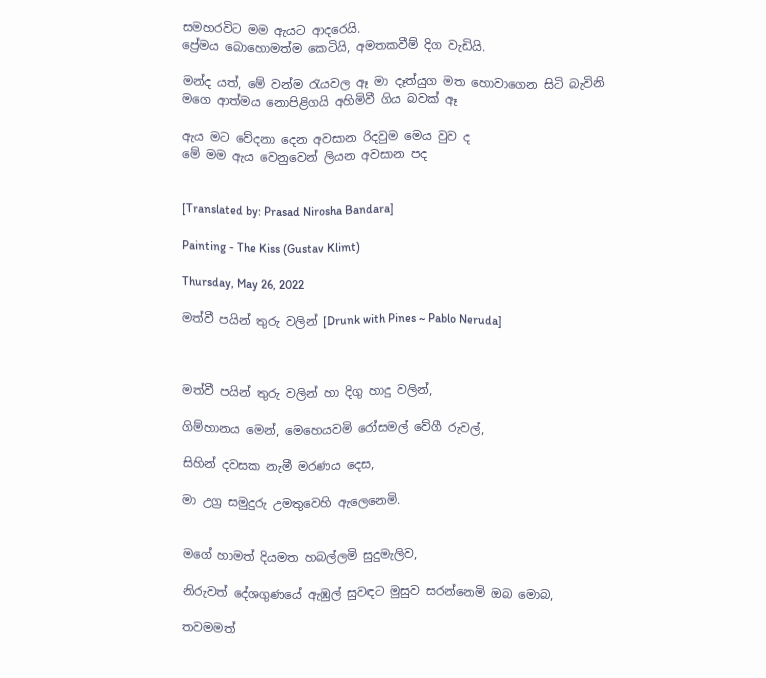සමහරවිට මම ඇයට ආදරෙයි.
ප්‍රේමය බොහොමත්ම කෙටියි, අමතකවීම් දිග වැඩියි.

මන්ද යත්, මේ වන්ම රැයවල ඈ මා දෑත්යුග මත හොවාගෙන සිටි බැවිනි
මගෙ ආත්මය නොපිළිගයි අහිමිවී ගිය බවක් ඈ

ඇය මට වේදනා දෙන අවසාන රිදවුම මෙය වුව ද
මේ මම ඇය වෙනුවෙන් ලියන අවසාන පද


[Translated by: Prasad Nirosha Bandara]

Painting - The Kiss (Gustav Klimt)

Thursday, May 26, 2022

මත්වී පයින් තුරු වලින් [Drunk with Pines ~ Pablo Neruda]



මත්වී පයින් තුරු වලින් හා දිගු හාදු වලින්,

ගිම්හානය මෙන්, මෙහෙයවමි රෝසමල් වේගී රුවල්,

සිහින් දවසක නැමී මරණය දෙස,

මා උග්‍ර සමුදුරු උමතුවෙහි ඇලෙනෙමි.


මගේ හාමත් දියමත හබල්ලමි සුදුමැලිව,

නිරුවත් දේශගුණයේ ඇඹුල් සුවඳට මුසුව සරන්නෙමි ඔබ මොබ,

තවමමත්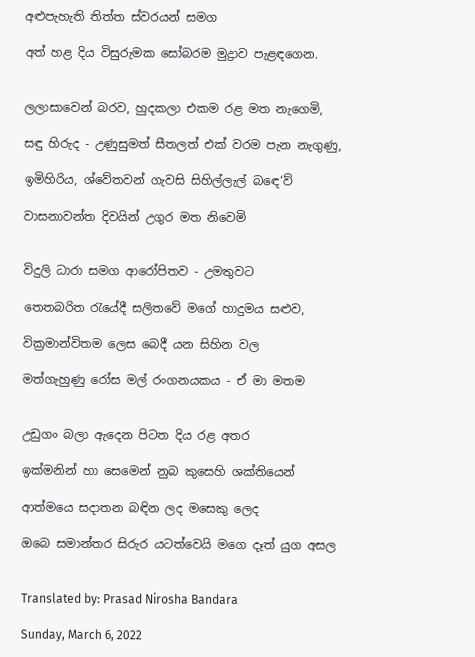අළුපැහැති තිත්ත ස්වරයන් සමග

අත් හළ දිය විසුරුමක සෝබරම මුද්‍රාව පැළඳගෙන.


ලලාසාවෙන් බරව, හුදකලා එකම රළ මත නැගෙමි,

සඳු හිරුද - උණුසුමත් සීතලත් එක් වරම පැන නැගුණු,

ඉමිහිරිය, ශ්වේතවන් ගැවසි සිහිල්ලැල් බඳෙ‘ව්

වාසනාවන්ත දිවයින් උගුර මත නිවෙමි


විදුලි ධාරා සමග ආරෝපිතව - උමතුවට

තෙතබරිත රැයේදී සලිතවේ මගේ හාදුමය සළුව,

වික්‍රමාන්විතම ලෙස බෙදී යන සිහින වල

මත්ගැහුණු රෝස මල් රංගනයකය - ඒ මා මතම


උඩුගං බලා ඇදෙන පිටත දිය රළ අතර

ඉක්මනින් හා සෙමෙන් නුබ කුසෙහි ශක්තියෙන්

ආත්මයෙ සදාතන බඳින ලද මසෙකු ලෙද

ඔබෙ සමාන්තර සිරුර යටත්වෙයි මගෙ දෑත් යුග අසල


Translated by: Prasad Nirosha Bandara

Sunday, March 6, 2022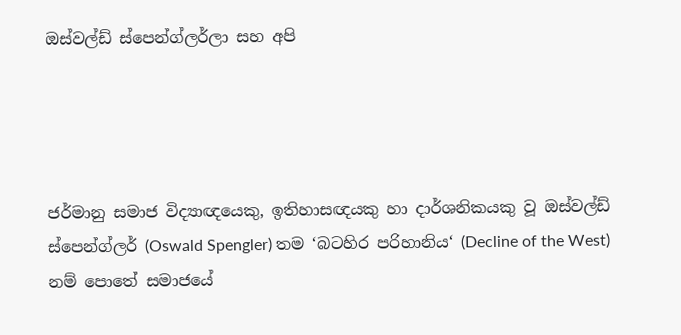ඔස්වල්ඩ් ස්පෙන්ග්ලර්ලා සහ අපි




ජර්මානු සමාජ විද්‍යාඥයෙකු, ඉතිහාසඥයකු හා දාර්ශනිකයකු වූ ඔස්වල්ඩ් ස්පෙන්ග්ලර් (Oswald Spengler) තම ‘බටහිර පරිහානිය‘ (Decline of the West) නම් පොතේ සමාජයේ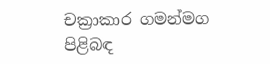චක්‍රාකාර ගමන්මග පිළිබඳ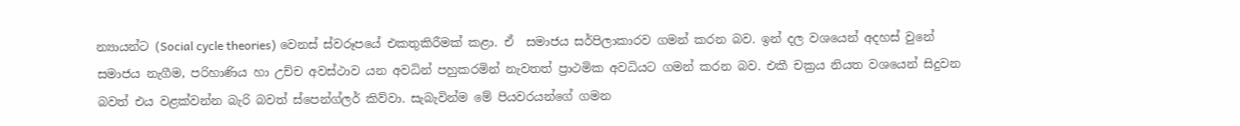න්‍යායන්ට (Social cycle theories) වෙනස් ස්වරූපයේ එකතුකිරීමක් කළා. ඒ  සමාජය සර්පිලාකාරව ගමන් කරන බව. ඉන් දල වශයෙන් අදහස් වුනේ සමාජය නැගීම, පරිහාණිය හා උච්ච අවස්ථාව යන අවධින් පහුකරමින් නැවතත් ප්‍රාථමික අවධියට ගමන් කරන බව. එකී චක්‍රය නියත වශයෙන් සිදුවන බවත් එය වළක්වන්න බැරි බවත් ස්පෙන්ග්ලර් කිව්වා. සැබැවින්ම මේ පියවරයන්ගේ ගමන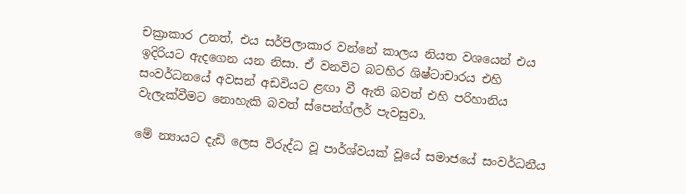චක්‍රාකාර උනත්, එය සර්පිලාකාර වන්නේ කාලය නියත වශයෙන් එය ඉදිරියට ඇදගෙන යන නිසා. ඒ වනවිට බටහිර ශිෂ්ටාචාරය එහි සංවර්ධනයේ අවසන් අඩවියට ළඟා වී ඇති බවත් එහි පරිහානිය වැලැක්වීමට නොහැකි බවත් ස්පෙන්ග්ලර් පැවසුවා.

මේ න්‍යායට දැඩි ලෙස විරුද්ධ වූ පාර්ශ්වයක් වූයේ සමාජයේ සංවර්ධනීය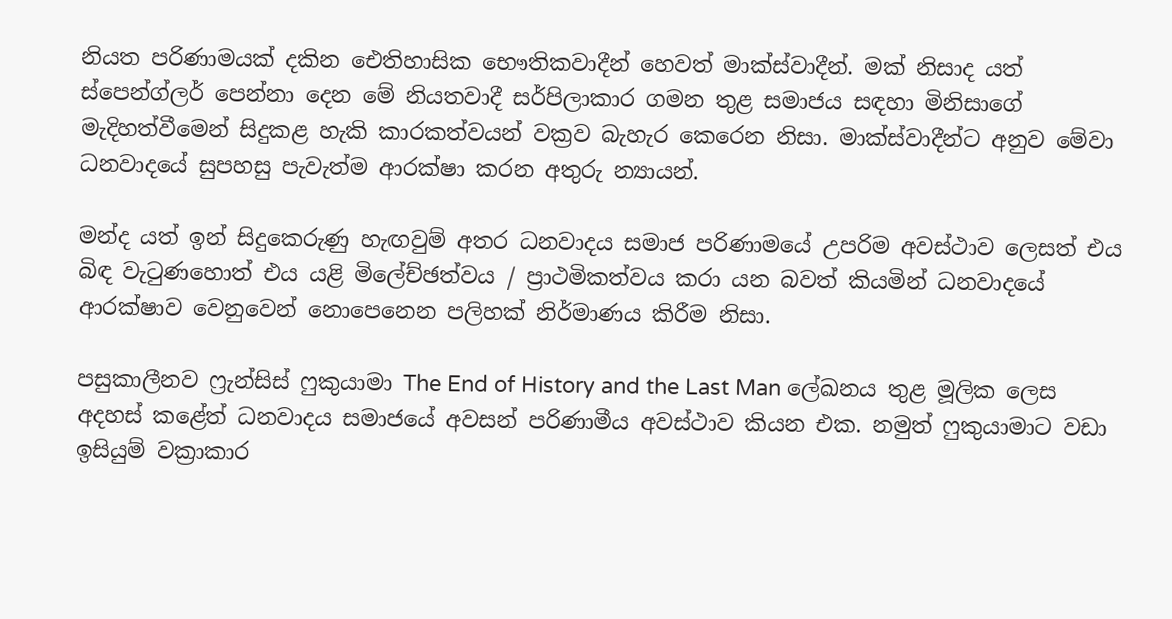නියත පරිණාමයක් දකින ඓතිහාසික භෞතිකවාදීන් හෙවත් මාක්ස්වාදීන්. මක් නිසාද යත් ස්පෙන්ග්ලර් පෙන්නා දෙන මේ නියතවාදී සර්පිලාකාර ගමන තුළ සමාජය සඳහා මිනිසාගේ මැදිහත්වීමෙන් සිදුකළ හැකි කාරකත්වයන් වක්‍රව බැහැර කෙරෙන නිසා. මාක්ස්වාදීන්ට අනුව මේවා ධනවාදයේ සුපහසු පැවැත්ම ආරක්ෂා කරන අතුරු න්‍යායන්.

මන්ද යත් ඉන් සිදුකෙරුණු හැඟවුම් අතර ධනවාදය සමාජ පරිණාමයේ උපරිම අවස්ථාව ලෙසත් එය බිඳ වැටුණහොත් එය යළි මිලේච්ඡත්වය / ප්‍රාථමිකත්වය කරා යන බවත් කියමින් ධනවාදයේ ආරක්ෂාව වෙනුවෙන් නොපෙනෙන පලිහක් නිර්මාණය කිරීම නිසා.

පසුකාලීනව ෆ්‍රැන්සිස් ෆුකුයාමා The End of History and the Last Man ලේඛනය තුළ මූලික ලෙස අදහස් කළේත් ධනවාදය සමාජයේ අවසන් පරිණාමීය අවස්ථාව කියන එක. නමුත් ෆුකුයාමාට වඩා ඉසියුම් වක්‍රාකාර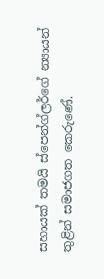සහායක් තමයි ස්පෙන්ග්ලර්ගේ න්‍යායන් තුළින් සමාජගත කෙරුණේ.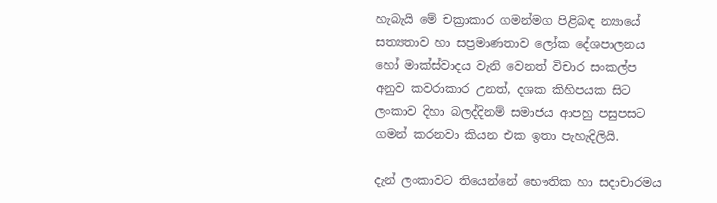හැබැයි මේ චක්‍රාකාර ගමන්මග පිළිබඳ න්‍යායේ සත්‍යතාව හා සප්‍රමාණතාව ලෝක දේශපාලනය හෝ මාක්ස්වාදය වැනි වෙනත් විචාර සංකල්ප අනුව කවරාකාර උනත්, දශක කිහිපයක සිට ලංකාව දිහා බලද්දිනම් සමාජය ආපහු පසුපසට ගමන් කරනවා කියන එක ඉතා පැහැදිලියි.

දැන් ලංකාවට තියෙන්නේ භෞතික හා සදාචාරමය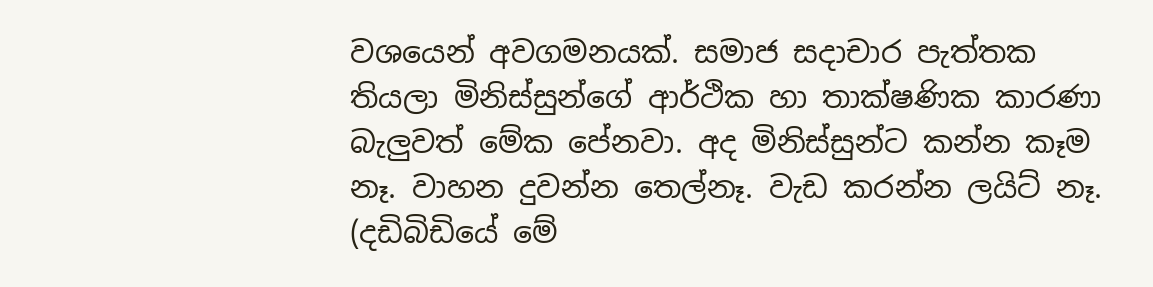වශයෙන් අවගමනයක්. සමාජ සදාචාර පැත්තක තියලා මිනිස්සුන්ගේ ආර්ථික හා තාක්ෂණික කාරණා බැලුවත් මේක පේනවා. අද මිනිස්සුන්ට කන්න කෑම නෑ. වාහන දුවන්න තෙල්නෑ. වැඩ කරන්න ලයිට් නෑ. (දඩිබිඩියේ මේ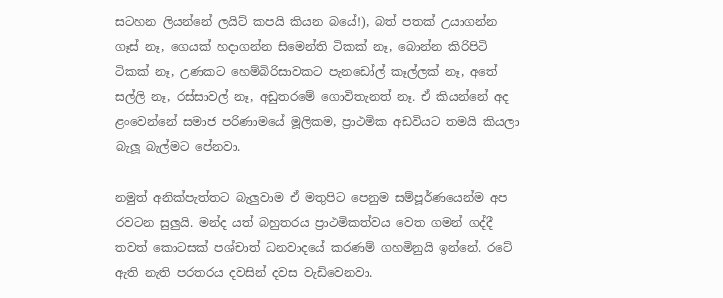සටහන ලියන්නේ ලයිට් කපයි කියන බයේ!), බත් පතක් උයාගන්න ගෑස් නෑ, ගෙයක් හදාගන්න සිමෙන්ති ටිකක් නෑ, බොන්න කිරිපිටි ටිකක් නෑ, උණකට හෙම්බිරිසාවකට පැනඩෝල් කෑල්ලක් නෑ, අතේ සල්ලි නෑ, රස්සාවල් නෑ, අඩුතරමේ ගොවිතැනත් නෑ. ඒ කියන්නේ අද ළංවෙන්නේ සමාජ පරිණාමයේ මූලිකම, ප්‍රාථමික අඩවියට තමයි කියලා බැලූ බැල්මට පේනවා.

නමුත් අනික්පැත්තට බැලුවාම ඒ මතුපිට පෙනුම සම්පූර්ණයෙන්ම අප රවටන සුලුයි. මන්ද යත් බහුතරය ප්‍රාථමිකත්වය වෙත ගමන් ගද්දී තවත් කොටසක් පශ්චාත් ධනවාදයේ කරණම් ගහමිනුයි ඉන්නේ. රටේ ඇති නැති පරතරය දවසින් දවස වැඩිවෙනවා.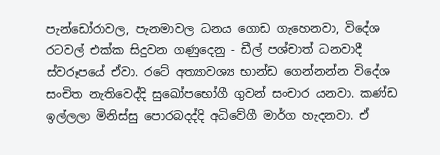පැන්ඩෝරාවල, පැනමාවල ධනය ගොඩ ගැහෙනවා, විදේශ රටවල් එක්ක සිදුවන ගණුදෙනු - ඩීල් පශ්චාත් ධනවාදී ස්වරූපයේ ඒවා. රටේ අත්‍යාවශ්‍ය භාන්ඩ ගෙන්නන්න විදේශ සංචිත නැතිවෙද්දි සුඛෝපභෝගී ගුවන් සංචාර යනවා. කණ්ඩ ඉල්ලලා මිනිස්සු පොරබදද්දි අධිවේගී මාර්ග හැදනවා. ඒ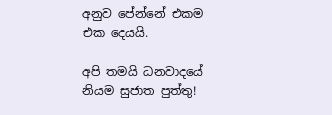අනුව පේන්නේ එකම එක දෙයයි.

අපි තමයි ධනවාදයේ නියම සුජාත පුත්තු!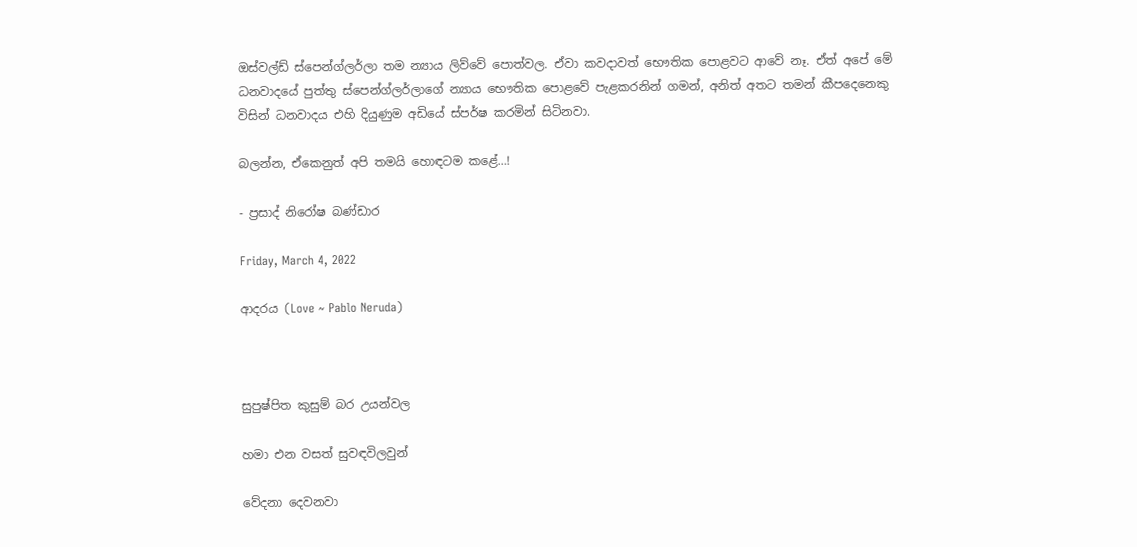ඔස්වල්ඩ් ස්පෙන්ග්ලර්ලා තම න්‍යාය ලිව්වේ පොත්වල. ඒවා කවදාවත් භෞතික පොළවට ආවේ නෑ. ඒත් අපේ මේ ධනවාදයේ පුත්තු ස්පෙන්ග්ලර්ලාගේ න්‍යාය භෞතික පොළවේ පැළකරනින් ගමන්, අනිත් අතට තමන් කීපදෙනෙකු විසින් ධනවාදය එහි දියුණුම අඩියේ ස්පර්ෂ කරමින් සිටිනවා.

බලන්න, ඒකෙනුත් අපි තමයි හොඳටම කළේ…!

- ප්‍රසාද් නිරෝෂ බණ්ඩාර

Friday, March 4, 2022

ආදරය (Love ~ Pablo Neruda)



සුපුෂ්පිත කුසුම් බර උයන්වල

හමා එන වසත් සුවඳවිලවුන්

වේදනා දෙවනවා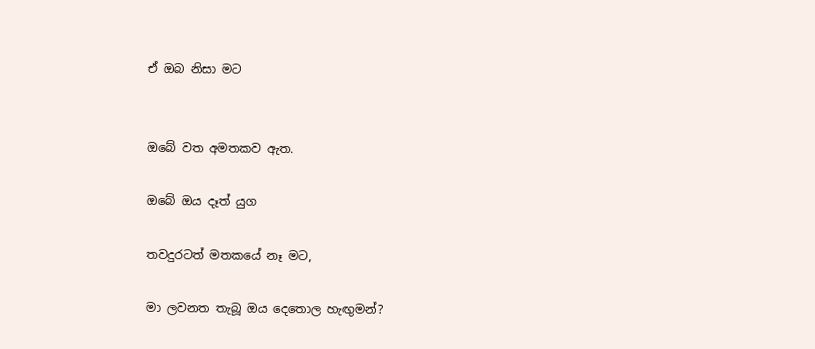ඒ ඔබ නිසා මට


ඔබේ වත අමතකව ඇත.

ඔබේ ඔය දෑත් යුග

තවදුරටත් මතකයේ නෑ මට,

මා ලවනත තැබූ ඔය දෙතොල හැඟුමන්?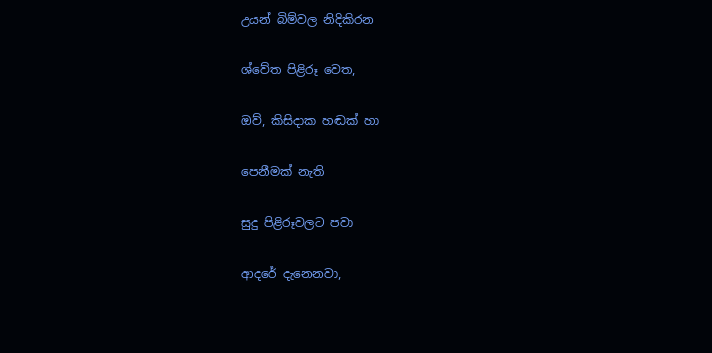උයන් බිම්වල නිදිකිරන

ශ්වේත පිළිරූ වෙත,

ඔව්, කිසිදාක හඬක් හා

පෙනීමක් නැති

සුදු පිළිරූවලට පවා

ආදරේ දැනෙනවා,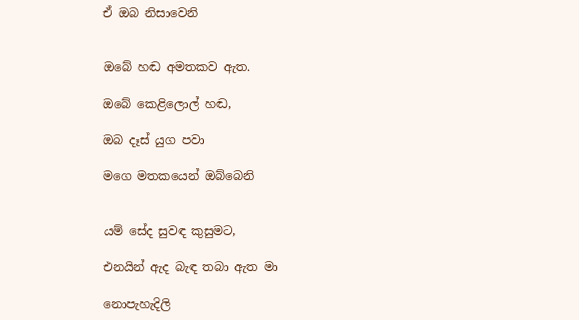ඒ ඔබ නිසාවෙනි


ඔබේ හඬ අමතකව ඇත.

ඔබේ කෙළිලොල් හඬ,

ඔබ දෑස් යුග පවා

මගෙ මතකයෙන් ඔබ්බෙනි


යම් සේද සුවඳ කුසුමට,

එනයින් ඇද බැඳ තබා ඇත මා

නොපැහැදිලි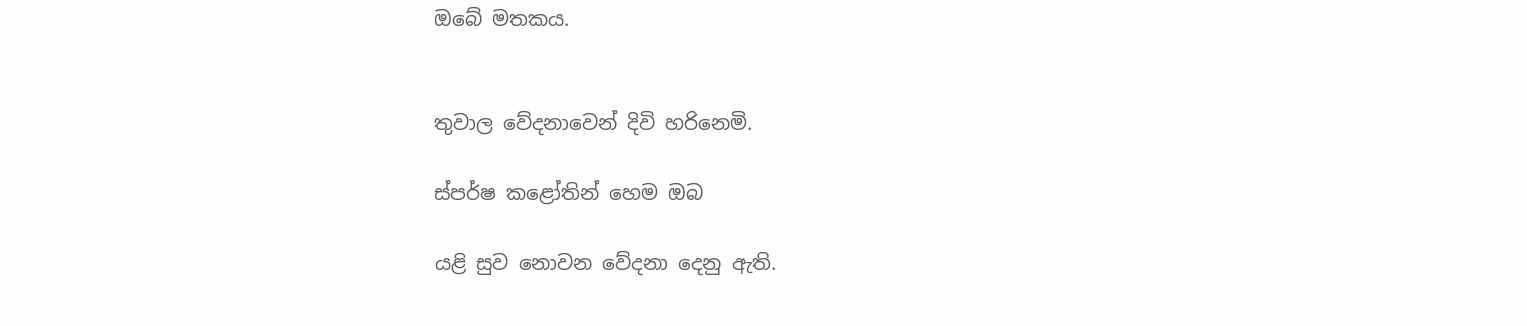ඔබේ මතකය.


තුවාල වේදනාවෙන් දිවි හරිනෙමි.

ස්පර්ෂ කළෝතින් හෙම ඔබ

යළි සුව නොවන වේදනා දෙනු ඇති.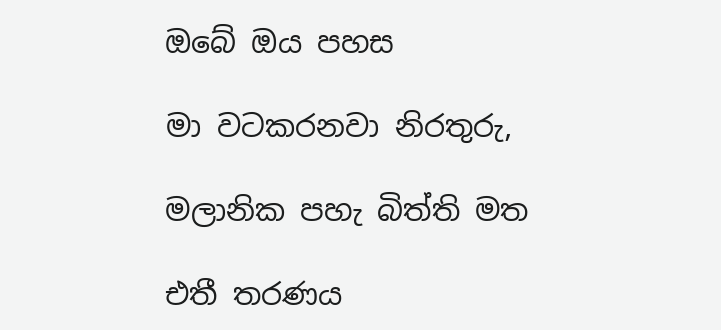ඔබේ ඔය පහස

මා වටකරනවා නිරතුරු,

මලානික පහැ බිත්ති මත

එතී තරණය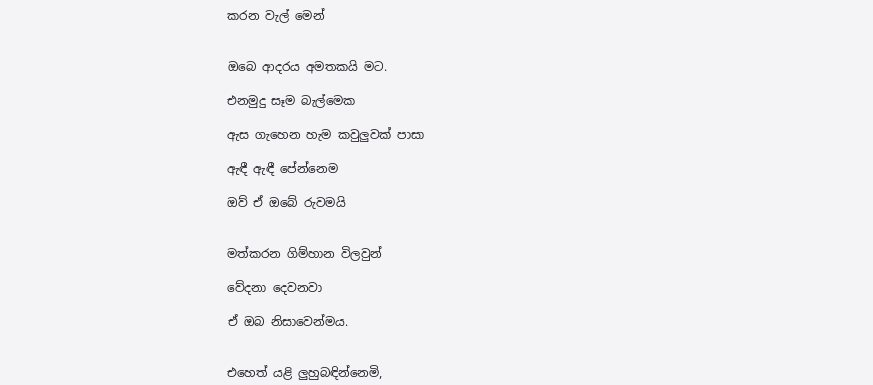කරන වැල් මෙන්


ඔබෙ ආදරය අමතකයි මට.

එනමුදු සෑම බැල්මෙක

ඇස ගැහෙන හැම කවුලුවක් පාසා

ඇඳී ඇඳී පේන්නෙම

ඔව් ඒ ඔබේ රුවමයි


මත්කරන ගිම්හාන විලවුන්

වේදනා දෙවනවා

ඒ ඔබ නිසාවෙන්මය.


එහෙත් යළි ලුහුබඳින්නෙමි,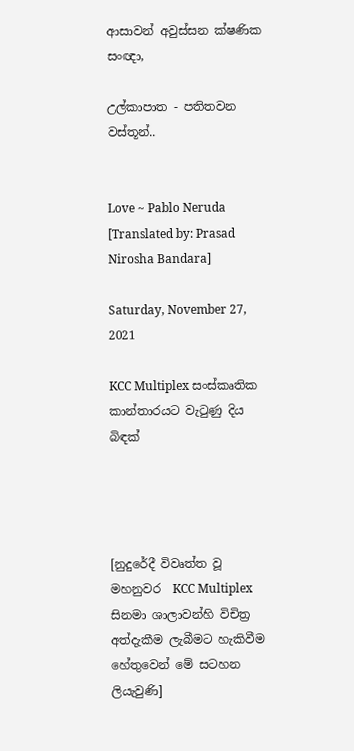ආසාවන් අවුස්සන ක්ෂණික සංඥා,

උල්කාපාත - පතිතවන වස්තූන්..


Love ~ Pablo Neruda [Translated by: Prasad Nirosha Bandara]

Saturday, November 27, 2021

KCC Multiplex සංස්කෘතික කාන්තාරයට වැටුණු දිය බිඳක්




[නුදුරේදී විවෘත්ත වූ මහනුවර  KCC Multiplex සිනමා ශාලාවන්හි විචිත්‍ර අත්දැකීම ලැබීමට හැකිවීම හේතුවෙන් මේ සටහන ලියැවුණි]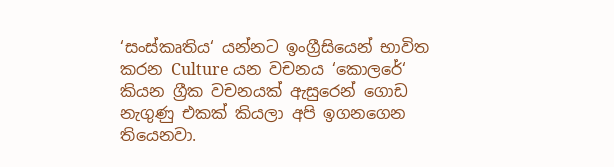‘සංස්කෘතිය‘ යන්නට ඉංග්‍රීසියෙන් භාවිත කරන Culture යන වචනය ‘කොලරේ‘ කියන ග්‍රීක වචනයක් ඇසුරෙන් ගොඩ නැගුණු එකක් කියලා අපි ඉගනගෙන තියෙනවා.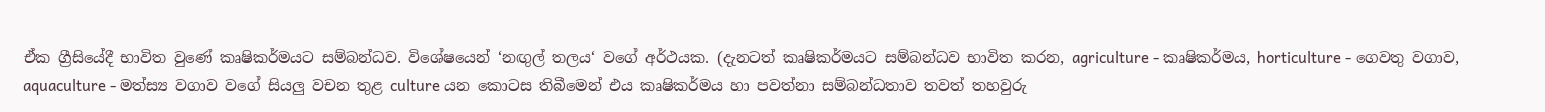ඒක ග්‍රීසියේදී භාවිත වුණේ කෘෂිකර්මයට සම්බන්ධව. විශේෂයෙන් ‘නඟුල් තලය‘ වගේ අර්ථයක. (දැනටත් කෘෂිකර්මයට සම්බන්ධව භාවිත කරන, agriculture - කෘෂිකර්මය, horticulture - ගෙවතු වගාව, aquaculture - මත්ස්‍ය වගාව වගේ සියලු වචන තුළ culture යන කොටස තිබීමෙන් එය කෘෂිකර්මය හා පවත්නා සම්බන්ධතාව තවත් තහවුරු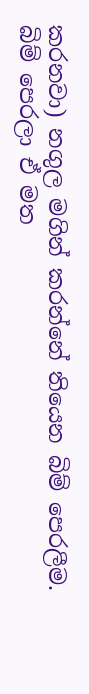කරනවා) නගුල මගින් කරන්නේ තියෙන බිම් පෙරලීම. බිම් පෙරලා ඒ මත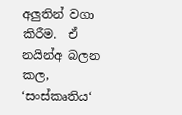අලුතින් වගා කිරීම.  ඒ නයින්අ බලන කල, ‘සංස්කෘතිය‘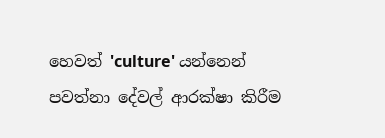හෙවත් 'culture' යන්නෙන් පවත්නා දේවල් ආරක්ෂා කිරීම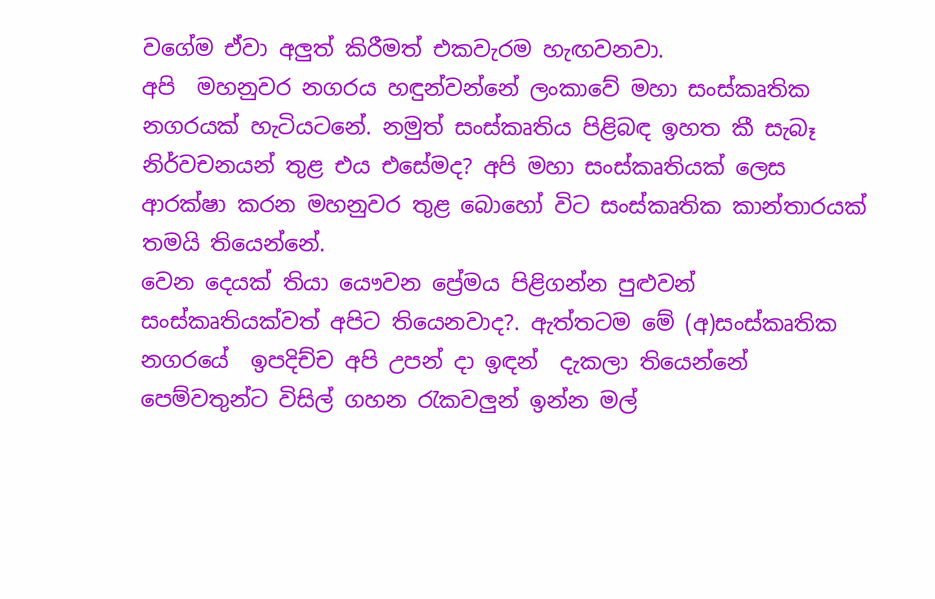වගේම ඒවා අලුත් කිරීමත් එකවැරම හැඟවනවා.
අපි  මහනුවර නගරය හඳුන්වන්නේ ලංකාවේ මහා සංස්කෘතික නගරයක් හැටියටනේ. නමුත් සංස්කෘතිය පිළිබඳ ඉහත කී සැබෑ නිර්වචනයන් තුළ එය එසේමද? අපි මහා සංස්කෘතියක් ලෙස ආරක්ෂා කරන මහනුවර තුළ බොහෝ විට සංස්කෘතික කාන්තාරයක් තමයි තියෙන්නේ.
වෙන දෙයක් තියා යෞවන ‍ප්‍රේමය පිළිගන්න පුළුවන් සංස්කෘතියක්වත් අපිට තියෙනවාද?. ඇත්තටම මේ (අ)සංස්කෘතික නගරයේ  ඉපදිච්ච අපි උපන් දා ඉඳන්  දැකලා තියෙන්නේ පෙම්වතුන්ට විසිල් ගහන රැකවලුන් ඉන්න මල්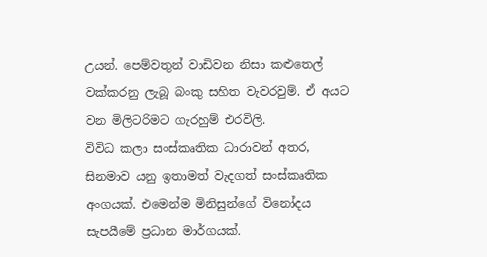උයන්. පෙම්වතුන් වාඩිවන නිසා කළුතෙල් වක්කරනු ලැබූ බංකු සහිත වැවරවුම්. ඒ අයට වන මිලිටරිමට ගැරහුම් එරවිලි.
විවිධ කලා සංස්කෘතික ධාරාවන් අතර, සිනමාව යනු ඉතාමත් වැදගත් සංස්කෘතික අංගයක්. එමෙන්ම මිනිසුන්ගේ විනෝදය සැපයීමේ ප්‍රධාන මාර්ගයක්.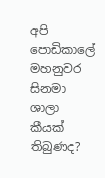අපි පොඩිකාලේ මහනුවර සිනමා ශාලා කීයක් තිබුණද?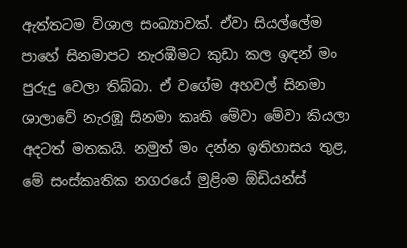ඇත්තටම විශාල සංඛ්‍යාවක්. ඒවා සියල්ලේම පාහේ සිනමාපට නැරඹීමට කුඩා කල ඉඳන් මං පුරුදු වෙලා තිබ්බා. ඒ වගේම අහවල් සිනමා ශාලාවේ නැරඹූ සිනමා කෘති මේවා මේවා කියලා අදටත් මතකයි. නමුත් මං දන්න ඉතිහාසය තුළ, මේ සංස්කෘතික නගරයේ මුළිංම ඕඩියන්ස්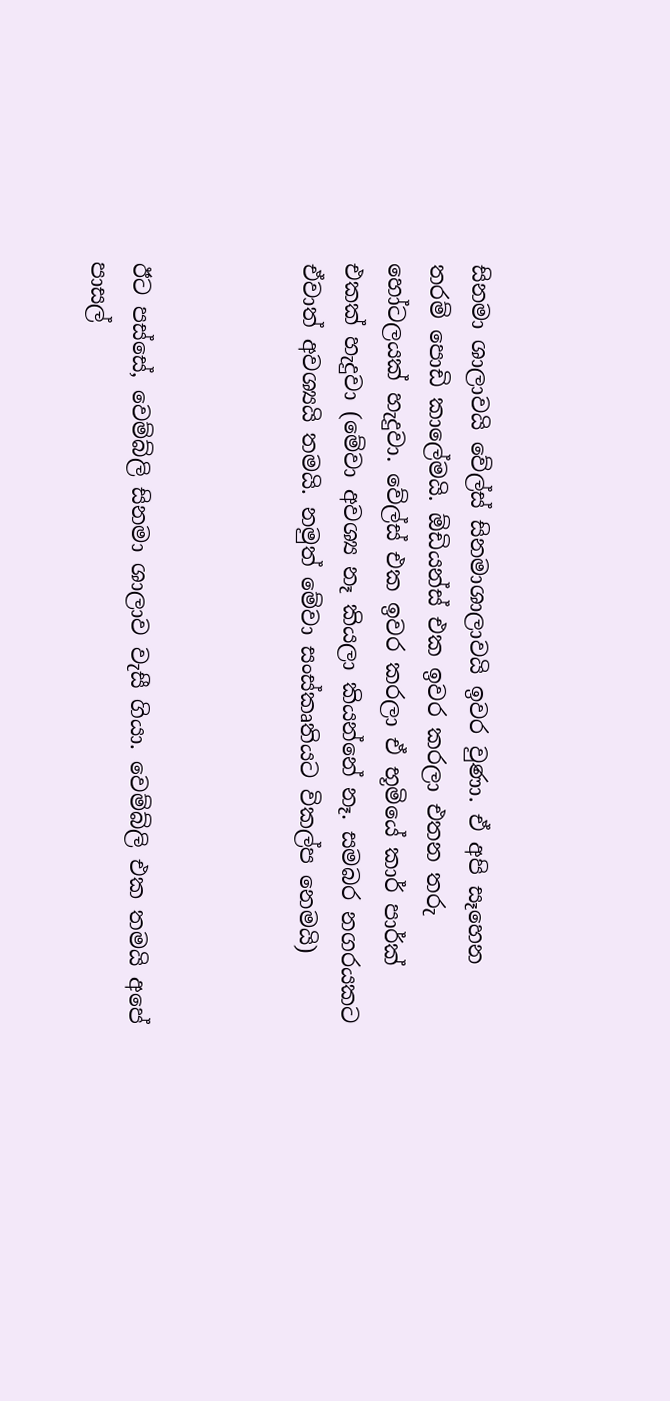සිනමා ශාලාවයි වේල්ස් සිනමාශාලාවයි ඉවර වුණා. ඒ අපි සෑහෙන තරම් පොඩි කාලේමයි. ඕඩියන්ස් එක ඉවර කරලා එතන තරු හෝටලයක් හැදුවා. වේල්ස් එක ඉවර කරලා ඒ භූමියේ කාර් පාර්ක් එකක් හැදුවා (මේවා අවශ්‍ය නෑ කියලා කියන්නේ නෑ. සමබර නගරයකට ඒවාත් අවශ්‍යයි තමයි. නමුත් මේවා සංස්කෘතියට විකල්ප නෙමයි)



ඊට පස්සේ, වෙම්බ්ලි සිනමා ශාලාව වැසී ගියා. වෙම්බ්ලි එක තමයි අපේ පාසල්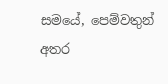සමයේ, පෙම්වතුන් අතර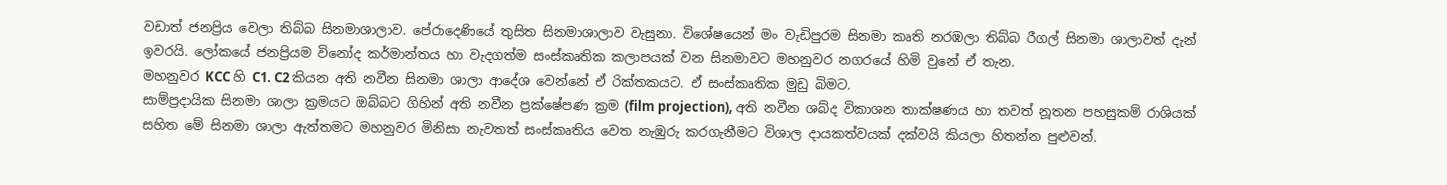වඩාත් ජනප්‍රිය වෙලා තිබ්බ සිනමාශාලාව. පේරාදෙණියේ තුසිත සිනමාශාලාව වැසුනා. විශේෂයෙන් මං වැඩිපුරම සිනමා කෘති නරඹලා තිබ්බ රීගල් සිනමා ශාලාවත් දැන් ඉවරයි. ලෝකයේ ජනප්‍රියම විනෝද කර්මාන්තය හා වැදගත්ම සංස්කෘතික කලාපයක් වන සිනමාවට මහනුවර නගරයේ හිමි වුනේ ඒ තැන.
මහනුවර KCC හි C1. C2 කියන අති නවීන සිනමා ශාලා ආදේශ වෙන්නේ ඒ රික්තකයට. ඒ සංස්කෘතික මුඩු බිමට.
සාම්ප්‍රදායික සිනමා ශාලා ක්‍රමයට ඔබ්බට ගිහින් අති නවීන ප්‍රක්ෂේපණ ක්‍රම (film projection), අති නවීන ශබ්ද විකාශන තාක්ෂණය හා තවත් නූතන පහසුකම් රාශියක් සහිත මේ සිනමා ශාලා ඇත්තමට මහනුවර මිනිසා නැවතත් සංස්කෘතිය වෙත නැඹුරු කරගැනීමට විශාල දායකත්වයක් දක්වයි කියලා හිතන්න පුළුවන්.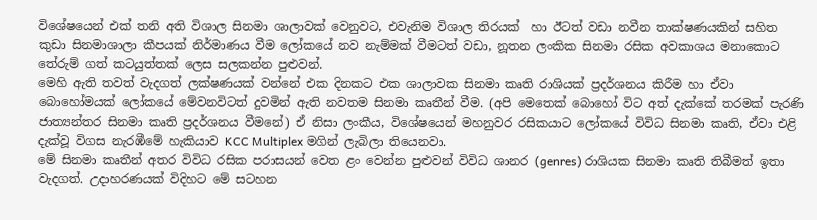විශේෂයෙන් එක් තනි අති විශාල සිනමා ශාලාවක් වෙනුවට, එවැනිම විශාල තිරයක්  හා ඊටත් වඩා නවීන තාක්ෂණයකින් සහිත කුඩා සිනමාශාලා කීපයක් නිර්මාණය වීම ලෝකයේ නව නැම්මක් වීමටත් වඩා, නූතන ලංකික සිනමා රසික අවකාශය මනාකොට තේරුම් ගත් කටයුත්තක් ලෙස සලකන්න පුළුවන්.
මෙහි ඇති තවත් වැදගත් ලක්ෂණයක් වන්නේ එක දිනකට එක ශාලාවක සිනමා කෘති රාශියක් ප්‍රදර්ශනය කිරීම හා ඒවා බොහෝමයක් ලෝකයේ මේවනවිටත් දුවමින් ඇති නවතම සිනමා කෘතීන් වීම. (අපි මෙතෙක් බොහෝ විට අත් දැක්කේ තරමක් පැරණි ජාත්‍යන්තර සිනමා කෘති ප්‍රදර්ශනය වීමනේ) ඒ නිසා ලංකීය, විශේෂයෙන් මහනුවර රසිකයාට ලෝකයේ විවිධ සිනමා කෘති, ඒවා එළි දැක්වූ විගස නැරඹීමේ හැකියාව KCC Multiplex මගින් ලැබිලා තියෙනවා.
මේ සිනමා කෘතීන් අතර විවිධ රසික පරාසයන් වෙත ළං වෙන්න පුළුවන් විවිධ ශානර (genres) රාශියක සිනමා කෘති තිබීමත් ඉතා වැදගත්. උදාහරණයක් විදිහට මේ සටහන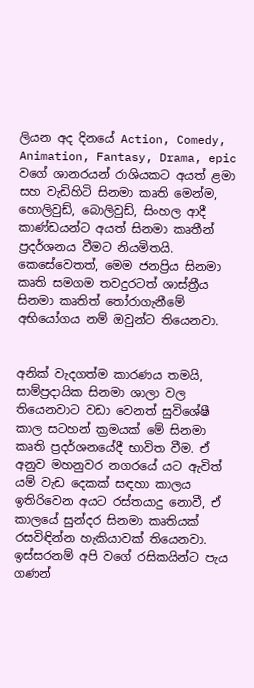ලියන අද දිනයේ Action, Comedy,
Animation, Fantasy, Drama, epic වගේ ශානරයන් රාශියකට අයත් ළමා සහ වැඩිහිටි සිනමා කෘති මෙන්ම, හොලිවුඩ්, බොලිවුඩ්, සිංහල ආදී කාණ්ඩයන්ට අයත් සිනමා කෘතීන් ප්‍රදර්ශනය වීමට නියමිතයි.
කෙසේවෙතත්, මෙම ජනප්‍රිය සිනමා කෘති සමගම තවදුරටත් ශාස්ත්‍රීය සිනමා කෘතිත් තෝරාගැනීමේ අභියෝගය නම් ඔවුන්ට තියෙනවා.


අනික් වැදගත්ම කාරණය තමයි, සාම්ප්‍රදායික සිනමා ශාලා වල තියෙනවාට වඩා වෙනත් සුවිශේෂී කාල සටහන් ක්‍රමයක් මේ සිනමා කෘති ප්‍රදර්ශනයේදී භාවිත වීම. ඒ අනුව මහනුවර නගරයේ යට ඇවිත් යම් වැඩ දෙකක් සඳහා කාලය ඉතිරිවෙන අයට රස්තයාදු නොවී, ඒ කාලයේ සුන්දර සිනමා කෘතියක් රසවිඳින්න හැකියාවක් තියෙනවා. ඉස්සරනම් අපි වගේ රසිකයින්ට පැය ගණන්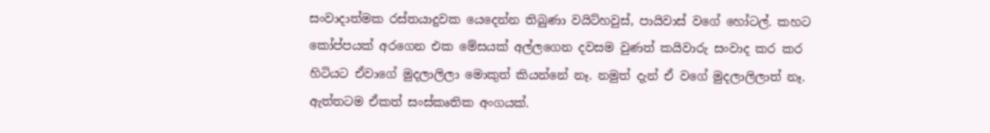සංවාදාත්මක රස්තයාදුවක යෙදෙන්න තිබුණා වයිට්හවුස්, පායිවාස් වගේ හෝටල්. කහට කෝප්පයක් අරගෙන එක මේසයක් අල්ලගෙන දවසම වුණත් කයිවාරු සංවාද කර කර හිටියට ඒවාගේ මුදලාලිලා මොකුත් කියන්නේ නෑ. නමුත් දැන් ඒ වගේ මුදලාලිලාත් නෑ. ඇත්තටම ඒකත් සංස්කෘතික අංගයක්.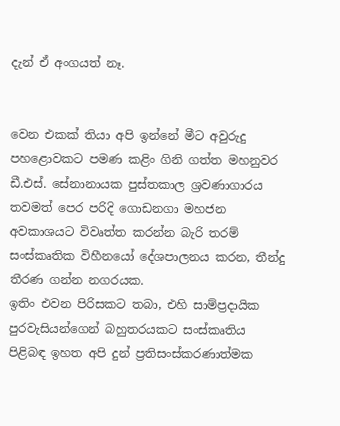දැන් ඒ අංගයත් නෑ.


වෙන එකක් තියා අපි ඉන්නේ මීට අවුරුදු පහළොවකට පමණ කළිං ගිනි ගත්ත මහනුවර ඩී.එස්. සේනානායක පුස්තකාල ශ්‍රවණාගාරය තවමත් පෙර පරිදි ගොඩනගා මහජන අවකාශයට විවෘත්ත කරන්න බැරි තරම් සංස්කෘතික විහීනයෝ දේශපාලනය කරන, තීන්දු තීරණ ගන්න නගරයක.
ඉතිං එවන පිරිසකට තබා, එහි සාම්ප්‍රදායික පුරවැසියන්ගෙන් බහුතරයකට සංස්කෘතිය පිළිබඳ ඉහත අපි දුන් ප්‍රතිසංස්කරණාත්මක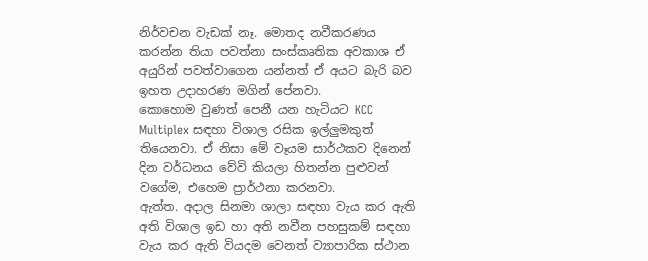නිර්වචන වැඩක් නෑ. මොතද නවීකරණය කරන්න තියා පවත්නා සංස්කෘතික අවකාශ ඒ අයුරින් පවත්වාගෙන යන්නත් ඒ අයට බැරි බව ඉහත උදාහරණ මගින් පේනවා.
කොහොම වුණත් පෙනී යන හැටියට KCC Multiplex සඳහා විශාල රසික ඉල්ලුමකුත් තියෙනවා. ඒ නිසා මේ වෑයම සාර්ථකව දිනෙන් දින වර්ධනය වේවි කියලා හිතන්න පුළුවන් වගේම, එහෙම ප්‍රාර්ථනා කරනවා.
ඇත්ත. අදාල සිනමා ශාලා සඳහා වැය කර ඇති අති විශාල ඉඩ හා අති නවීන පහසුකම් සඳහා වැය කර ඇති වියදම වෙනත් ව්‍යාපාරික ස්ථාන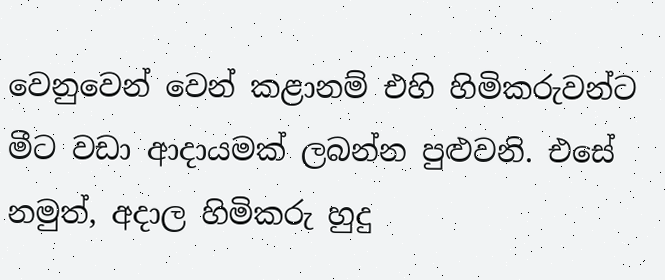වෙනුවෙන් වෙන් කළානම් එහි හිමිකරුවන්ට මීට වඩා ආදායමක් ලබන්න පුළුවනි. එසේ නමුත්, අදාල හිමිකරු හුදු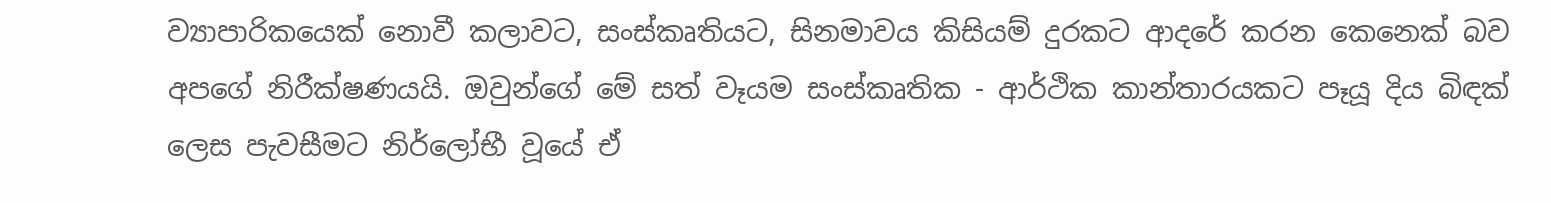ව්‍යාපාරිකයෙක් නොවී කලාවට, සංස්කෘතියට, සිනමාවය කිසියම් දුරකට ආදරේ කරන කෙනෙක් බව අපගේ නිරීක්ෂණයයි. ඔවුන්ගේ මේ සත් වෑයම සංස්කෘතික - ආර්ථික කාන්තාරයකට පෑයූ දිය බිඳක් ලෙස පැවසීමට නිර්ලෝභී වූයේ ඒ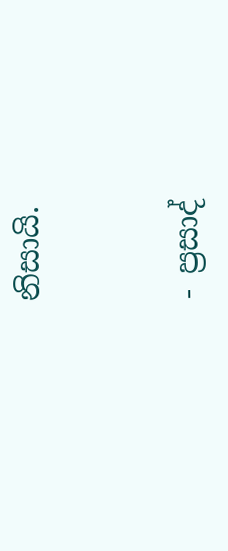නිසායි.


- ප්‍රසාද්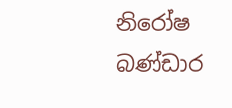නිරෝෂ බණ්ඩාර